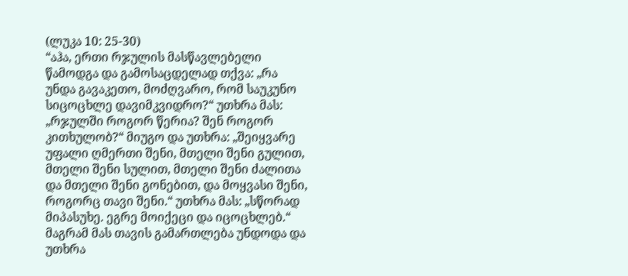(ლუკა 10: 25-30)
“აჰა, ერთი რჯულის მასწავლებელი წამოდგა და გამოსაცდელად თქვა: „რა უნდა გავაკეთო, მოძღვარო, რომ საუკუნო სიცოცხლე დავიმკვიდრო?“ უთხრა მას: „რჯულში როგორ წერია? შენ როგორ კითხულობ?“ მიუგო და უთხრა: „შეიყვარე უფალი ღმერთი შენი, მთელი შენი გულით, მთელი შენი სულით, მთელი შენი ძალითა და მთელი შენი გონებით, და მოყვასი შენი, როგორც თავი შენი.“ უთხრა მას: „სწორად მიპასუხე. ეგრე მოიქეცი და იცოცხლებ.“ მაგრამ მას თავის გამართლება უნდოდა და უთხრა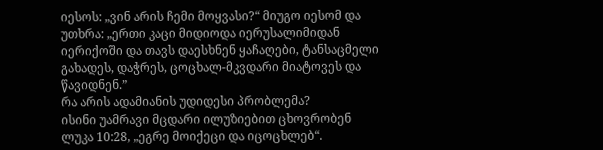იესოს: „ვინ არის ჩემი მოყვასი?“ მიუგო იესომ და უთხრა: „ერთი კაცი მიდიოდა იერუსალიმიდან იერიქოში და თავს დაესხნენ ყაჩაღები, ტანსაცმელი გახადეს, დაჭრეს, ცოცხალ-მკვდარი მიატოვეს და წავიდნენ.”
რა არის ადამიანის უდიდესი პრობლემა?
ისინი უამრავი მცდარი ილუზიებით ცხოვრობენ
ლუკა 10:28, „ეგრე მოიქეცი და იცოცხლებ“.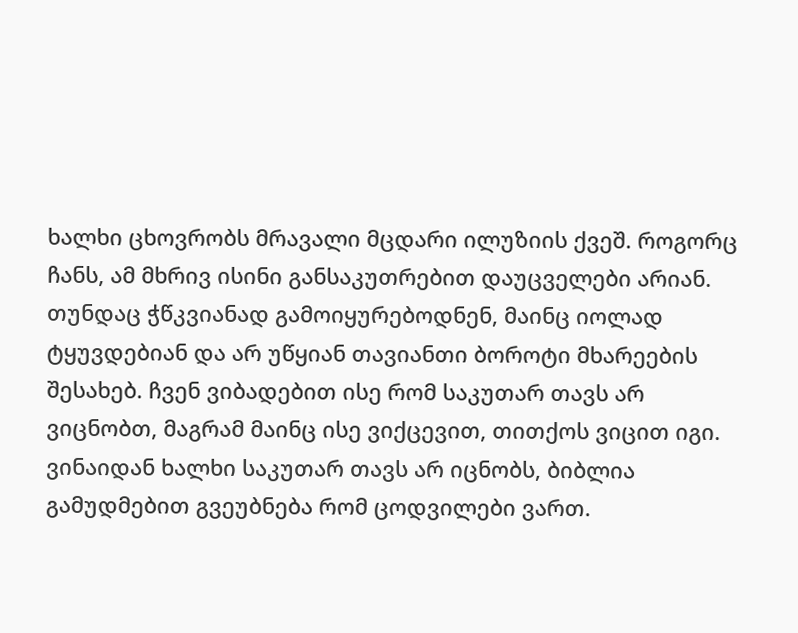ხალხი ცხოვრობს მრავალი მცდარი ილუზიის ქვეშ. როგორც ჩანს, ამ მხრივ ისინი განსაკუთრებით დაუცველები არიან. თუნდაც ჭწკვიანად გამოიყურებოდნენ, მაინც იოლად ტყუვდებიან და არ უწყიან თავიანთი ბოროტი მხარეების შესახებ. ჩვენ ვიბადებით ისე რომ საკუთარ თავს არ ვიცნობთ, მაგრამ მაინც ისე ვიქცევით, თითქოს ვიცით იგი. ვინაიდან ხალხი საკუთარ თავს არ იცნობს, ბიბლია გამუდმებით გვეუბნება რომ ცოდვილები ვართ.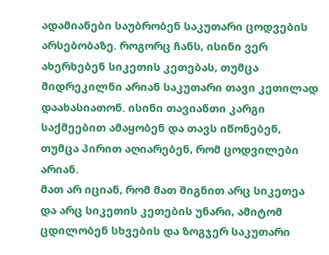ადამიანები საუბრობენ საკუთარი ცოდვების არსებობაზე. როგორც ჩანს, ისინი ვერ ახერხებენ სიკეთის კეთებას, თუმცა მიდრეკილნი არიან საკუთარი თავი კეთილად დაახასიათონ. ისინი თავიანთი კარგი საქმეებით ამაყობენ და თავს იწონებენ, თუმცა პირით აღიარებენ, რომ ცოდვილები არიან.
მათ არ იციან, რომ მათ შიგნით არც სიკეთეა და არც სიკეთის კეთების უნარი, ამიტომ ცდილობენ სხვების და ზოგჯერ საკუთარი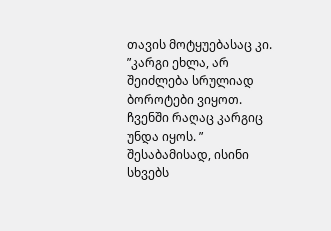თავის მოტყუებასაც კი. ”კარგი ეხლა, არ შეიძლება სრულიად ბოროტები ვიყოთ. ჩვენში რაღაც კარგიც უნდა იყოს. ”
შესაბამისად, ისინი სხვებს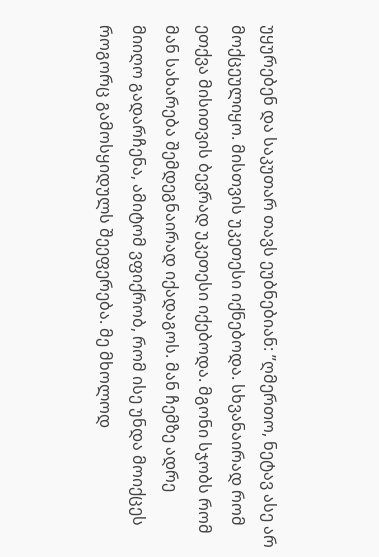უყურებენ და საკუთარ თავს ეუბნებიან: ”ღმერთო, ნეტავ ასე არ მოქცეულიყო. მისთვის უკეთესი იქნებოდა. სხვანაირად რომ ეთქვა მისითვის ბევრად უკეთესი იქებოდა. მგონი სჯობს რომ მან სახარება შემდეგნაირად იქადაგოს. მან ჩემზე ადრე მიიღო გადარჩენა, ამიტომ ვფიქრობ, რომ ისე უნდა მოიქცეს როგორც გამოსყიდულს შეეფერება. მე მხოლოდ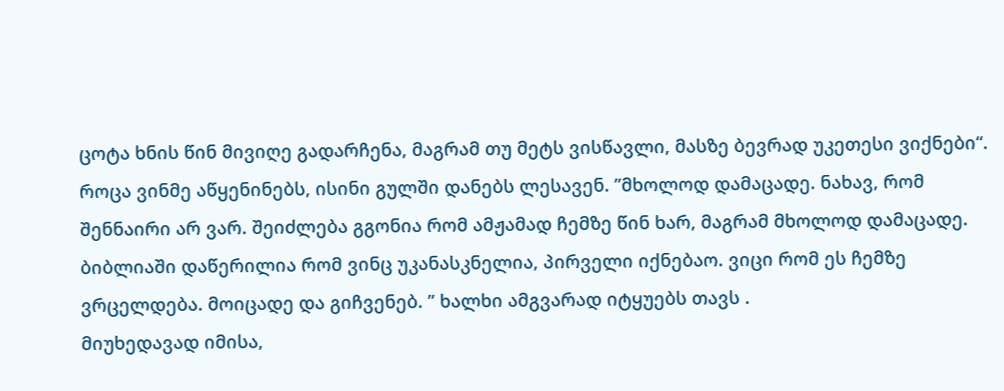ცოტა ხნის წინ მივიღე გადარჩენა, მაგრამ თუ მეტს ვისწავლი, მასზე ბევრად უკეთესი ვიქნები“.
როცა ვინმე აწყენინებს, ისინი გულში დანებს ლესავენ. ”მხოლოდ დამაცადე. ნახავ, რომ შენნაირი არ ვარ. შეიძლება გგონია რომ ამჟამად ჩემზე წინ ხარ, მაგრამ მხოლოდ დამაცადე. ბიბლიაში დაწერილია რომ ვინც უკანასკნელია, პირველი იქნებაო. ვიცი რომ ეს ჩემზე ვრცელდება. მოიცადე და გიჩვენებ. ” ხალხი ამგვარად იტყუებს თავს .
მიუხედავად იმისა,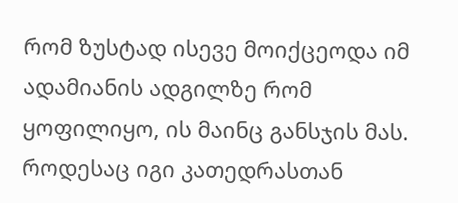რომ ზუსტად ისევე მოიქცეოდა იმ ადამიანის ადგილზე რომ ყოფილიყო, ის მაინც განსჯის მას. როდესაც იგი კათედრასთან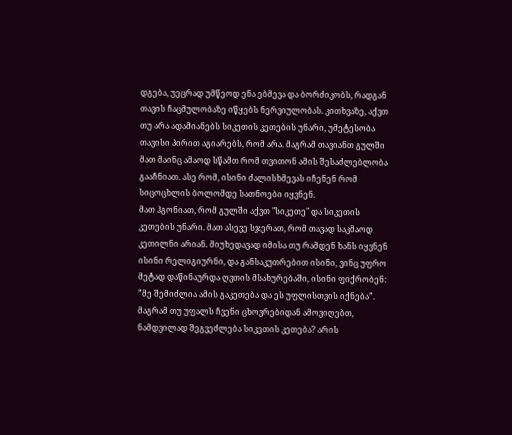დგება, უეცრად უმწეოდ ენა ებმევა და ბორძიკობს, რადგან თავის ჩაცმულობაზე იწყებს ნერვიულობას. კითხვაზე, აქვთ თუ არა ადამიანებს სიკეთის კეთების უნარი, უმეტესობა თავისი პირით აგიარებს, რომ არა. მაგრამ თავიანთ გულში მათ მაინც ამაოდ სწამთ რომ თვითონ ამის შესაძლებლობა გააჩნიათ. ასე რომ, ისინი ძალისხმევას იჩენენ რომ სიცოცხლის ბოლომდე სათნოები იყვნენ.
მათ ჰგონიათ, რომ გულში აქვთ "სიკეთე" და სიკეთის კეთების უნარი. მათ ასევე სჯერათ, რომ თავად საკმაოდ კეთილნი არიან. მიუხედავად იმისა თუ რამდენ ხანს იყვნენ ისინი რელიგიურნი, და განსაკუთრებით ისინი, ვინც უფრო მეტად დაწინაურდა ღვთის მსახურებაში, ისინი ფიქრობენ: ”მე შემიძლია ამის გაკეთება და ეს უფლისთვის იქნება”.
მაგრამ თუ უფალს ჩვენი ცხოვრებიდან ამოვიღებთ, ნამდვილად შეგვეძლება სიკეთის კეთება? არის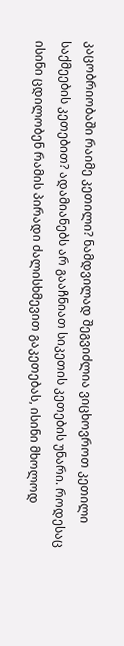კაცობრიობაში რაიმე კეთილი? ნამდვილად შეგვიძლია ვიცხოვროთ კეთილი საქმეების კეთებით? ადამიანებს არ გააჩნიათ სიკეთის კეთების უნარი. როდესაც ისინი ცდილობენ რამის პირადი ძალისხმევით გაკეთებას, ისინი მხოლოდ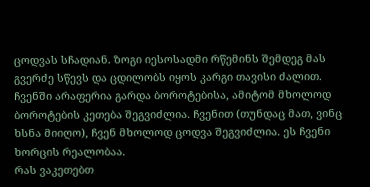ცოდვას სჩადიან. ზოგი იესოსადმი რწემინს შემდეგ მას გვერძე სწევს და ცდილობს იყოს კარგი თავისი ძალით. ჩვენში არაფერია გარდა ბოროტებისა, ამიტომ მხოლოდ ბოროტების კეთება შეგვიძლია. ჩვენით (თუნდაც მათ, ვინც ხსნა მიიღო), ჩვენ მხოლოდ ცოდვა შეგვიძლია. ეს ჩვენი ხორცის რეალობაა.
რას ვაკეთებთ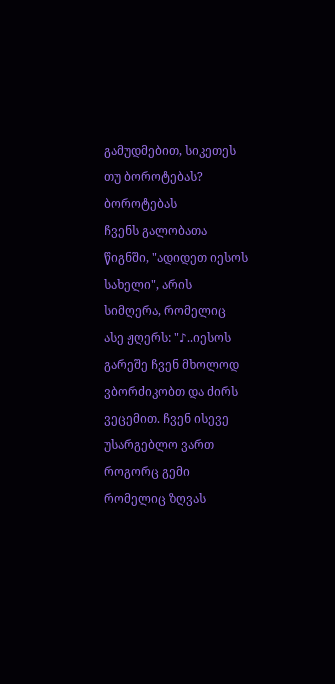გამუდმებით, სიკეთეს თუ ბოროტებას?
ბოროტებას
ჩვენს გალობათა წიგნში, "ადიდეთ იესოს სახელი", არის სიმღერა, რომელიც ასე ჟღერს: "♪..იესოს გარეშე ჩვენ მხოლოდ ვბორძიკობთ და ძირს ვეცემით. ჩვენ ისევე უსარგებლო ვართ როგორც გემი რომელიც ზღვას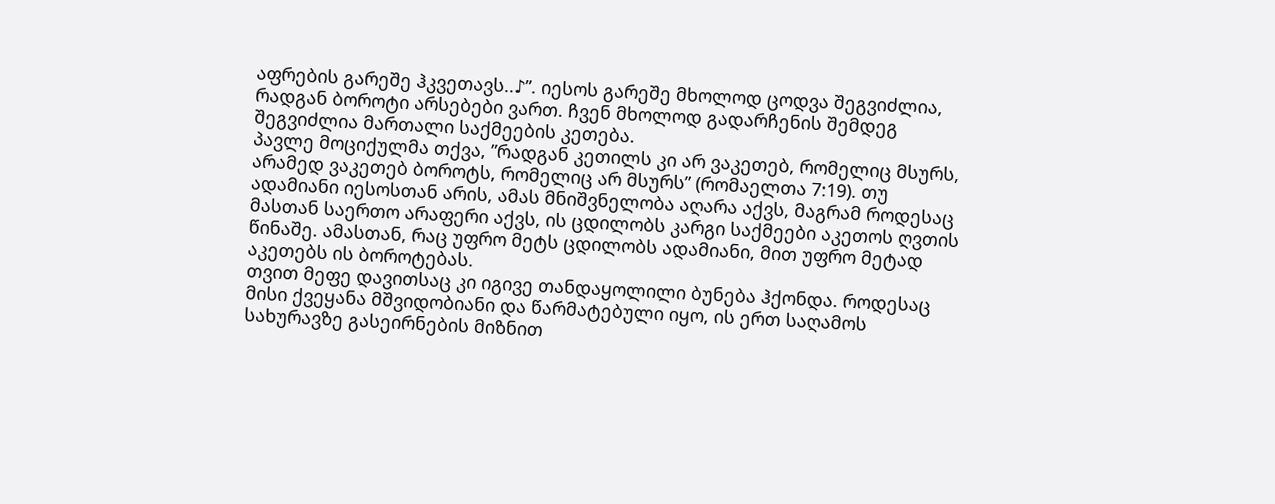აფრების გარეშე ჰკვეთავს..♪”. იესოს გარეშე მხოლოდ ცოდვა შეგვიძლია, რადგან ბოროტი არსებები ვართ. ჩვენ მხოლოდ გადარჩენის შემდეგ შეგვიძლია მართალი საქმეების კეთება.
პავლე მოციქულმა თქვა, ”რადგან კეთილს კი არ ვაკეთებ, რომელიც მსურს, არამედ ვაკეთებ ბოროტს, რომელიც არ მსურს” (რომაელთა 7:19). თუ ადამიანი იესოსთან არის, ამას მნიშვნელობა აღარა აქვს, მაგრამ როდესაც მასთან საერთო არაფერი აქვს, ის ცდილობს კარგი საქმეები აკეთოს ღვთის წინაშე. ამასთან, რაც უფრო მეტს ცდილობს ადამიანი, მით უფრო მეტად აკეთებს ის ბოროტებას.
თვით მეფე დავითსაც კი იგივე თანდაყოლილი ბუნება ჰქონდა. როდესაც მისი ქვეყანა მშვიდობიანი და წარმატებული იყო, ის ერთ საღამოს სახურავზე გასეირნების მიზნით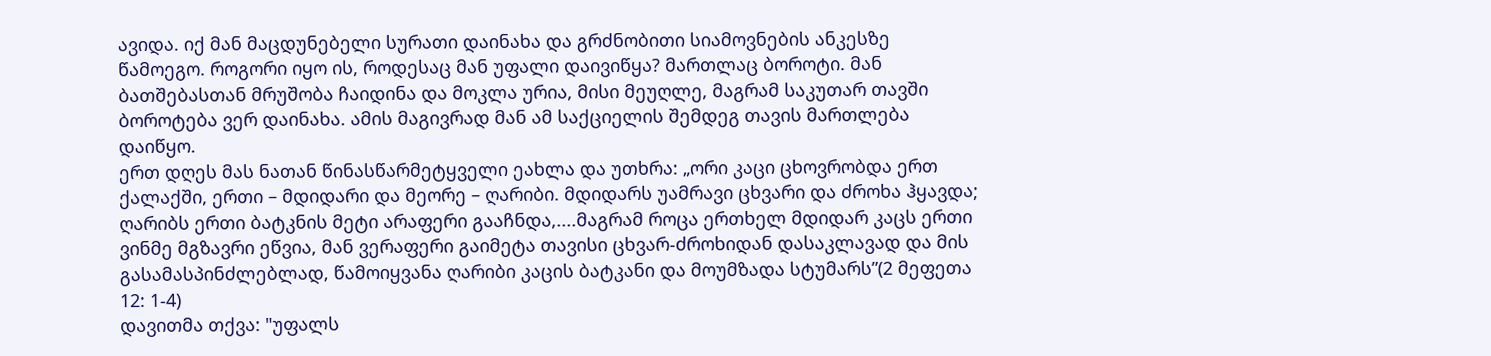ავიდა. იქ მან მაცდუნებელი სურათი დაინახა და გრძნობითი სიამოვნების ანკესზე წამოეგო. როგორი იყო ის, როდესაც მან უფალი დაივიწყა? მართლაც ბოროტი. მან ბათშებასთან მრუშობა ჩაიდინა და მოკლა ურია, მისი მეუღლე, მაგრამ საკუთარ თავში ბოროტება ვერ დაინახა. ამის მაგივრად მან ამ საქციელის შემდეგ თავის მართლება დაიწყო.
ერთ დღეს მას ნათან წინასწარმეტყველი ეახლა და უთხრა: „ორი კაცი ცხოვრობდა ერთ ქალაქში, ერთი – მდიდარი და მეორე – ღარიბი. მდიდარს უამრავი ცხვარი და ძროხა ჰყავდა; ღარიბს ერთი ბატკნის მეტი არაფერი გააჩნდა,....მაგრამ როცა ერთხელ მდიდარ კაცს ერთი ვინმე მგზავრი ეწვია, მან ვერაფერი გაიმეტა თავისი ცხვარ-ძროხიდან დასაკლავად და მის გასამასპინძლებლად, წამოიყვანა ღარიბი კაცის ბატკანი და მოუმზადა სტუმარს”(2 მეფეთა 12: 1-4)
დავითმა თქვა: "უფალს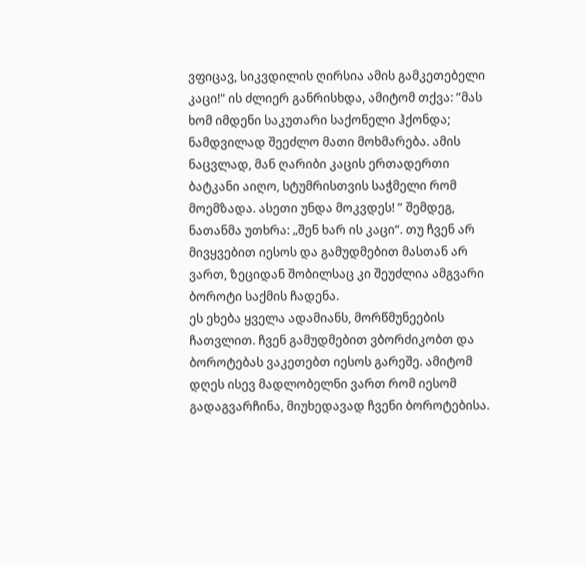ვფიცავ, სიკვდილის ღირსია ამის გამკეთებელი კაცი!" ის ძლიერ განრისხდა, ამიტომ თქვა: ”მას ხომ იმდენი საკუთარი საქონელი ჰქონდა; ნამდვილად შეეძლო მათი მოხმარება. ამის ნაცვლად, მან ღარიბი კაცის ერთადერთი ბატკანი აიღო, სტუმრისთვის საჭმელი რომ მოემზადა. ასეთი უნდა მოკვდეს! ” შემდეგ, ნათანმა უთხრა: „შენ ხარ ის კაცი“. თუ ჩვენ არ მივყვებით იესოს და გამუდმებით მასთან არ ვართ, ზეციდან შობილსაც კი შეუძლია ამგვარი ბოროტი საქმის ჩადენა.
ეს ეხება ყველა ადამიანს, მორწმუნეების ჩათვლით. ჩვენ გამუდმებით ვბორძიკობთ და ბოროტებას ვაკეთებთ იესოს გარეშე. ამიტომ დღეს ისევ მადლობელნი ვართ რომ იესომ გადაგვარჩინა, მიუხედავად ჩვენი ბოროტებისა.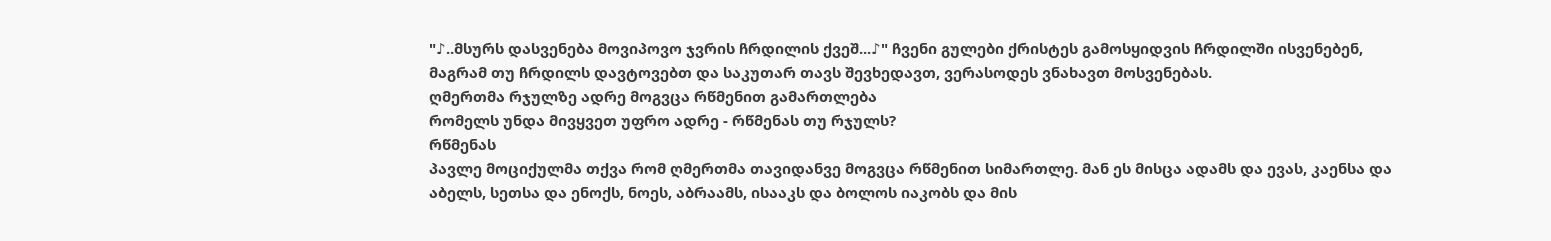"♪..მსურს დასვენება მოვიპოვო ჯვრის ჩრდილის ქვეშ...♪" ჩვენი გულები ქრისტეს გამოსყიდვის ჩრდილში ისვენებენ, მაგრამ თუ ჩრდილს დავტოვებთ და საკუთარ თავს შევხედავთ, ვერასოდეს ვნახავთ მოსვენებას.
ღმერთმა რჯულზე ადრე მოგვცა რწმენით გამართლება
რომელს უნდა მივყვეთ უფრო ადრე - რწმენას თუ რჯულს?
რწმენას
პავლე მოციქულმა თქვა რომ ღმერთმა თავიდანვე მოგვცა რწმენით სიმართლე. მან ეს მისცა ადამს და ევას, კაენსა და აბელს, სეთსა და ენოქს, ნოეს, აბრაამს, ისააკს და ბოლოს იაკობს და მის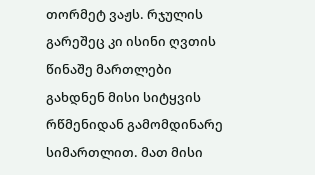თორმეტ ვაჟს. რჯულის გარეშეც კი ისინი ღვთის წინაშე მართლები გახდნენ მისი სიტყვის რწმენიდან გამომდინარე სიმართლით. მათ მისი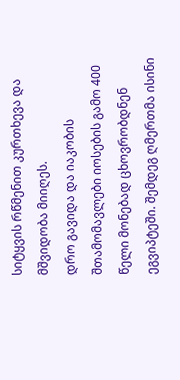სიტყვის რწმენით კურთხევა და მშვიდობა მიიღეს.
დრო გავიდა და იაკობის შთამომავლები იოსების გამო 400 წელი მონებად ცხოვრობდნენ ეგვიპტეში. შემდეგ ღმერთმა ისინი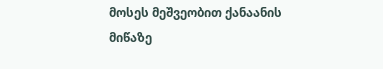მოსეს მეშვეობით ქანაანის მიწაზე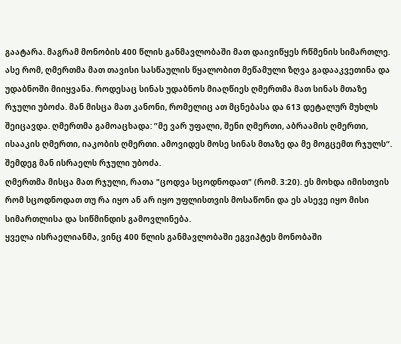გაატარა. მაგრამ მონობის 400 წლის განმავლობაში მათ დაივიწყეს რწმენის სიმართლე.
ასე რომ, ღმერთმა მათ თავისი სასწაულის წყალობით მეწამული ზღვა გადააკვეთინა და უდაბნოში მიიყვანა. როდესაც სინას უდაბნოს მიაღწიეს ღმერთმა მათ სინას მთაზე რჯული უბოძა. მან მისცა მათ კანონი, რომელიც ათ მცნებასა და 613 დეტალურ მუხლს შეიცავდა. ღმერთმა გამოაცხადა: ”მე ვარ უფალი, შენი ღმერთი, აბრაამის ღმერთი, ისააკის ღმერთი, იაკობის ღმერთი. ამოვიდეს მოსე სინას მთაზე და მე მოგცემთ რჯულს“. შემდეგ მან ისრაელს რჯული უბოძა.
ღმერთმა მისცა მათ რჯული, რათა "ცოდვა სცოდნოდათ" (რომ. 3:20). ეს მოხდა იმისთვის რომ სცოდნოდათ თუ რა იყო ან არ იყო უფლისთვის მოსაწონი და ეს ასევე იყო მისი სიმართლისა და სიწმინდის გამოვლინება.
ყველა ისრაელიანმა, ვინც 400 წლის განმავლობაში ეგვიპტეს მონობაში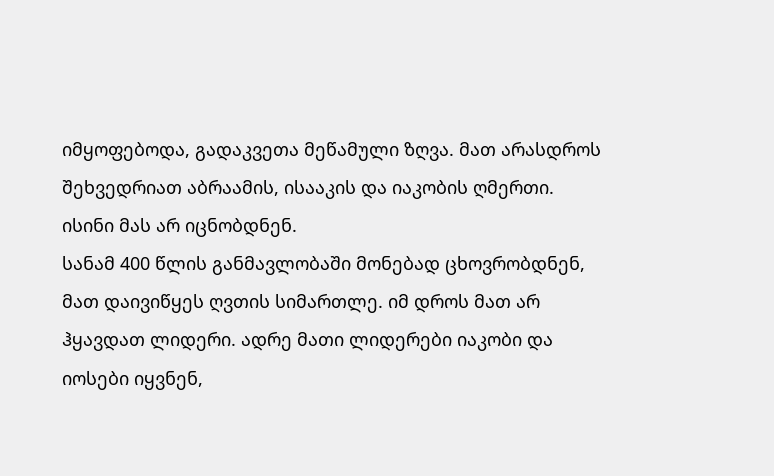იმყოფებოდა, გადაკვეთა მეწამული ზღვა. მათ არასდროს შეხვედრიათ აბრაამის, ისააკის და იაკობის ღმერთი. ისინი მას არ იცნობდნენ.
სანამ 400 წლის განმავლობაში მონებად ცხოვრობდნენ, მათ დაივიწყეს ღვთის სიმართლე. იმ დროს მათ არ ჰყავდათ ლიდერი. ადრე მათი ლიდერები იაკობი და იოსები იყვნენ,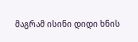მაგრამ ისინი დიდი ხნის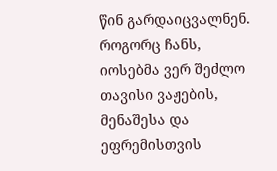წინ გარდაიცვალნენ. როგორც ჩანს, იოსებმა ვერ შეძლო თავისი ვაჟების, მენაშესა და ეფრემისთვის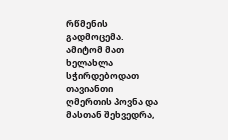რწმენის გადმოცემა.
ამიტომ მათ ხელახლა სჭირდებოდათ თავიანთი ღმერთის პოვნა და მასთან შეხვედრა,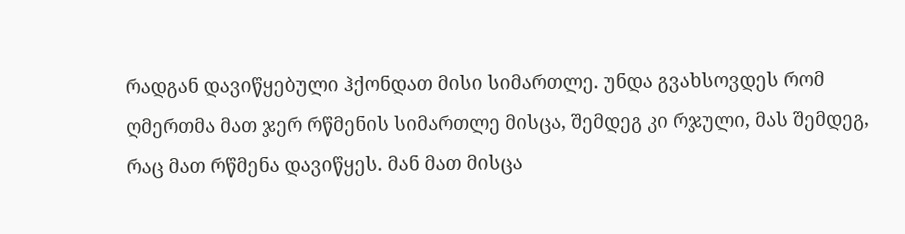რადგან დავიწყებული ჰქონდათ მისი სიმართლე. უნდა გვახსოვდეს რომ ღმერთმა მათ ჯერ რწმენის სიმართლე მისცა, შემდეგ კი რჯული, მას შემდეგ, რაც მათ რწმენა დავიწყეს. მან მათ მისცა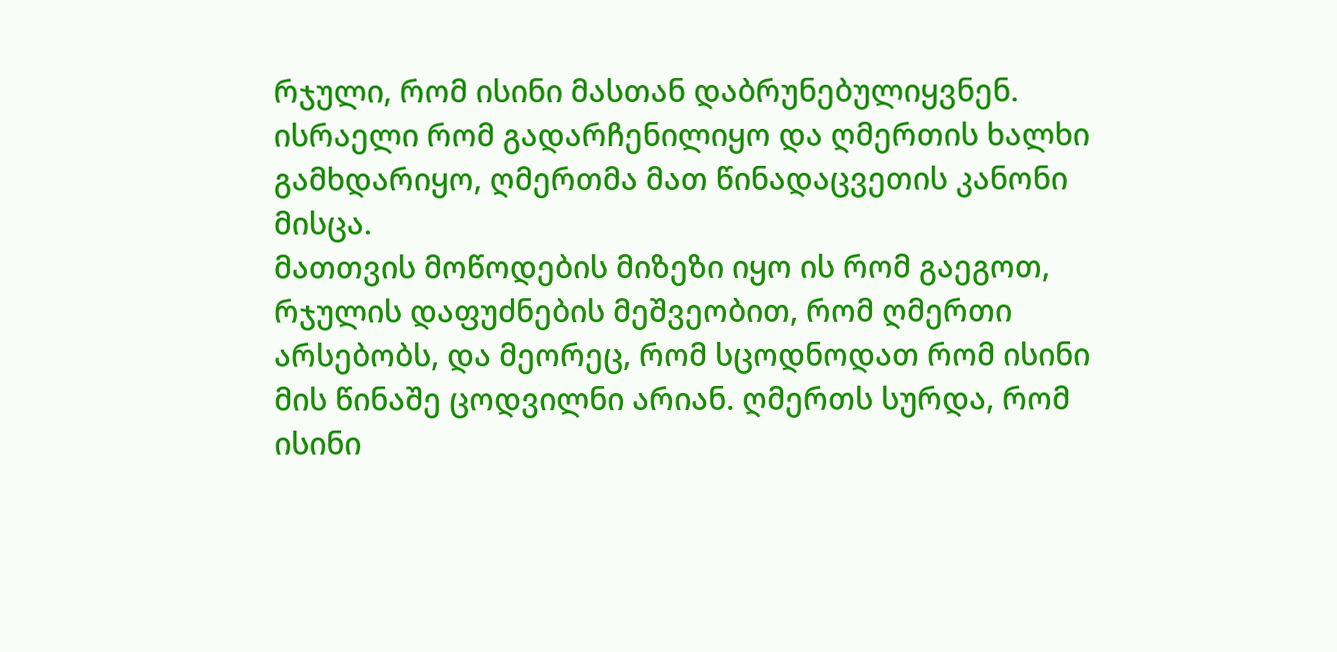რჯული, რომ ისინი მასთან დაბრუნებულიყვნენ.
ისრაელი რომ გადარჩენილიყო და ღმერთის ხალხი გამხდარიყო, ღმერთმა მათ წინადაცვეთის კანონი მისცა.
მათთვის მოწოდების მიზეზი იყო ის რომ გაეგოთ, რჯულის დაფუძნების მეშვეობით, რომ ღმერთი არსებობს, და მეორეც, რომ სცოდნოდათ რომ ისინი მის წინაშე ცოდვილნი არიან. ღმერთს სურდა, რომ ისინი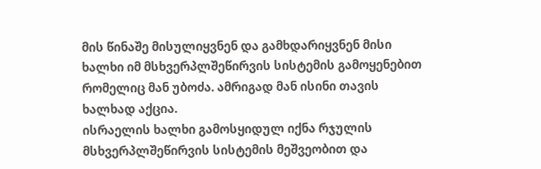მის წინაშე მისულიყვნენ და გამხდარიყვნენ მისი ხალხი იმ მსხვერპლშეწირვის სისტემის გამოყენებით რომელიც მან უბოძა. ამრიგად მან ისინი თავის ხალხად აქცია.
ისრაელის ხალხი გამოსყიდულ იქნა რჯულის მსხვერპლშეწირვის სისტემის მეშვეობით და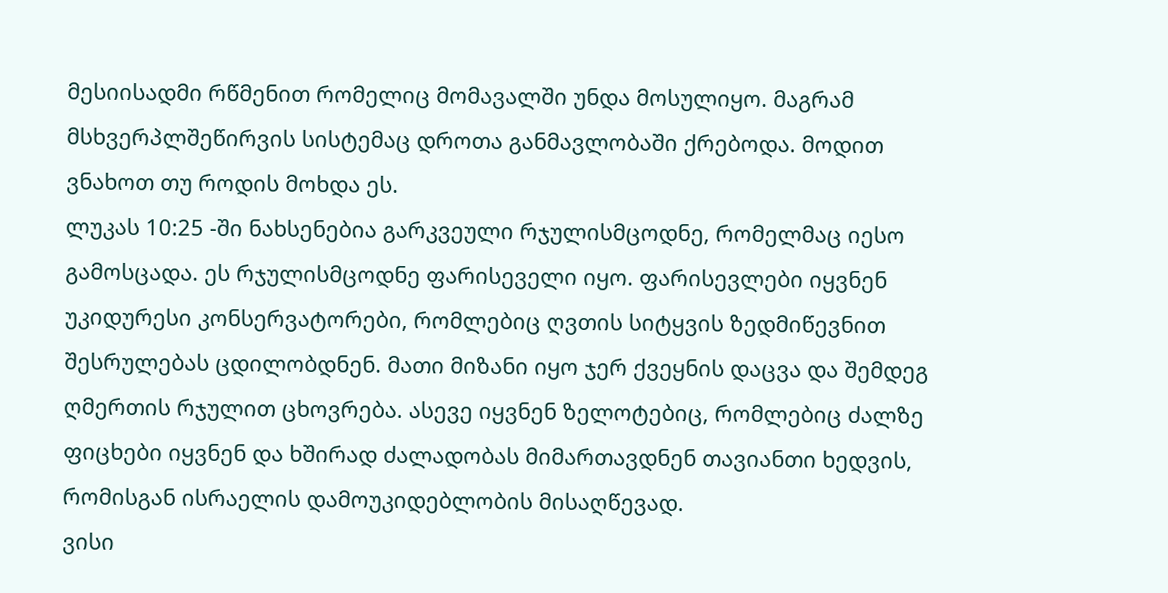მესიისადმი რწმენით რომელიც მომავალში უნდა მოსულიყო. მაგრამ მსხვერპლშეწირვის სისტემაც დროთა განმავლობაში ქრებოდა. მოდით ვნახოთ თუ როდის მოხდა ეს.
ლუკას 10:25 -ში ნახსენებია გარკვეული რჯულისმცოდნე, რომელმაც იესო გამოსცადა. ეს რჯულისმცოდნე ფარისეველი იყო. ფარისევლები იყვნენ უკიდურესი კონსერვატორები, რომლებიც ღვთის სიტყვის ზედმიწევნით შესრულებას ცდილობდნენ. მათი მიზანი იყო ჯერ ქვეყნის დაცვა და შემდეგ ღმერთის რჯულით ცხოვრება. ასევე იყვნენ ზელოტებიც, რომლებიც ძალზე ფიცხები იყვნენ და ხშირად ძალადობას მიმართავდნენ თავიანთი ხედვის, რომისგან ისრაელის დამოუკიდებლობის მისაღწევად.
ვისი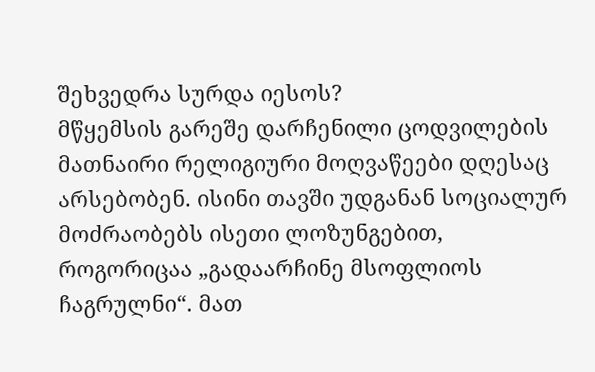შეხვედრა სურდა იესოს?
მწყემსის გარეშე დარჩენილი ცოდვილების
მათნაირი რელიგიური მოღვაწეები დღესაც არსებობენ. ისინი თავში უდგანან სოციალურ მოძრაობებს ისეთი ლოზუნგებით, როგორიცაა „გადაარჩინე მსოფლიოს ჩაგრულნი“. მათ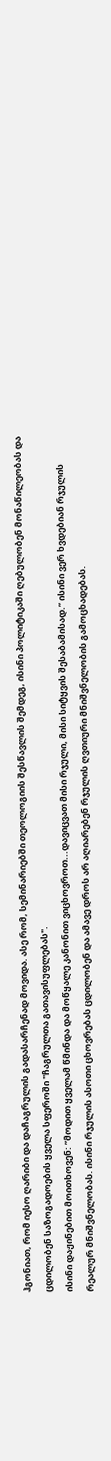ჰგონიათ, რომ იესო ღარიბი და დაჩაგრულის გადასარჩენად მოვიდა. ასე რომ, სემინარიებში თეოლოგიის შესწავლის შემდეგ, ისინი პოლიტიკაში ღებულობენ მონაწილეობას და ცდილობენ საზოგადოების ყველა სფეროში "ჩაგრულთა გათავისუფლებას".
ისინი დაჟინებით მოითხოვენ: ”მოდით ყველამ წმინდა და მოწყალე კანონით ვიცხოვროთ...დავიცვათ მისი რჯული, მისი სიტყვის შესაბამისად.” ისინი ვერ ხვდებიან რჯულის რეალურ მნიშვნელობას. ისინი რჯულის ასოთი ცხოვრებას ცდილობენ და ამავე დროს არ აღიარებენ რჯულის ღვთიური მნიშვნელობის გამოცხადებას.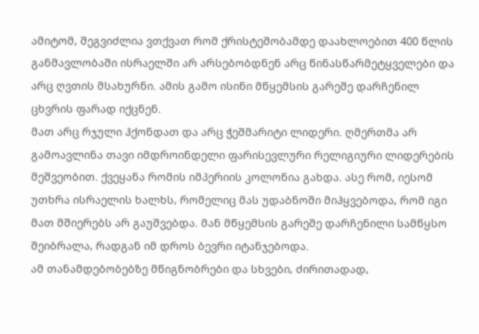ამიტომ, შეგვიძლია ვთქვათ რომ ქრისტეშობამდე დაახლოებით 400 წლის განმავლობაში ისრაელში არ არსებობდნენ არც წინასწარმეტყველები და არც ღვთის მსახურნი. ამის გამო ისინი მწყემსის გარეშე დარჩენილ ცხვრის ფარად იქცნენ.
მათ არც რჯული ჰქონდათ და არც ჭეშმარიტი ლიდერი. ღმერთმა არ გამოავლინა თავი იმდროინდელი ფარისევლური რელიგიური ლიდერების მეშვეობით. ქვეყანა რომის იმპერიის კოლონია გახდა. ასე რომ, იესომ უთხრა ისრაელის ხალხს, რომელიც მას უდაბნოში მიჰყვებოდა, რომ იგი მათ მშიერებს არ გაუშვებდა. მან მწყემსის გარეშე დარჩენილი სამწყსო შეიბრალა, რადგან იმ დროს ბევრი იტანჯებოდა.
ამ თანამდებობებზე მწიგნობრები და სხვები, ძირითადად,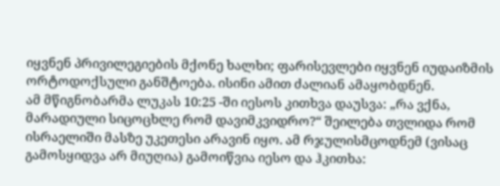იყვნენ პრივილეგიების მქონე ხალხი; ფარისევლები იყვნენ იუდაიზმის ორტოდოქსული განშტოება. ისინი ამით ძალიან ამაყობდნენ.
ამ მწიგნობარმა ლუკას 10:25 -ში იესოს კითხვა დაუსვა: „რა ვქნა, მარადიული სიცოცხლე რომ დავიმკვიდრო?“ შეილება თვლიდა რომ ისრაელიში მასზე უკეთესი არავინ იყო. ამ რჯულისმცოდნემ (ვისაც გამოსყიდვა არ მიუღია) გამოიწვია იესო და ჰკითხა: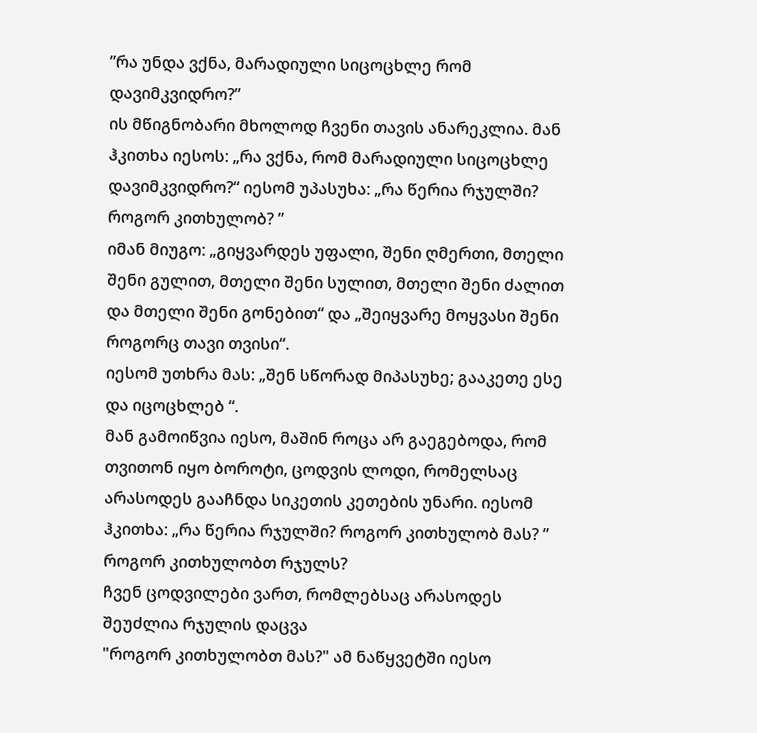”რა უნდა ვქნა, მარადიული სიცოცხლე რომ დავიმკვიდრო?”
ის მწიგნობარი მხოლოდ ჩვენი თავის ანარეკლია. მან ჰკითხა იესოს: „რა ვქნა, რომ მარადიული სიცოცხლე დავიმკვიდრო?“ იესომ უპასუხა: „რა წერია რჯულში? როგორ კითხულობ? ”
იმან მიუგო: „გიყვარდეს უფალი, შენი ღმერთი, მთელი შენი გულით, მთელი შენი სულით, მთელი შენი ძალით და მთელი შენი გონებით“ და „შეიყვარე მოყვასი შენი როგორც თავი თვისი“.
იესომ უთხრა მას: „შენ სწორად მიპასუხე; გააკეთე ესე და იცოცხლებ “.
მან გამოიწვია იესო, მაშინ როცა არ გაეგებოდა, რომ თვითონ იყო ბოროტი, ცოდვის ლოდი, რომელსაც არასოდეს გააჩნდა სიკეთის კეთების უნარი. იესომ ჰკითხა: „რა წერია რჯულში? როგორ კითხულობ მას? ”
როგორ კითხულობთ რჯულს?
ჩვენ ცოდვილები ვართ, რომლებსაც არასოდეს შეუძლია რჯულის დაცვა
"როგორ კითხულობთ მას?" ამ ნაწყვეტში იესო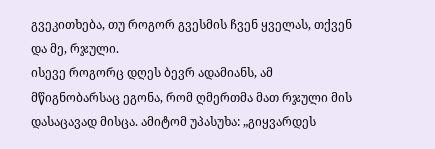გვეკითხება, თუ როგორ გვესმის ჩვენ ყველას, თქვენ და მე, რჯული.
ისევე როგორც დღეს ბევრ ადამიანს, ამ მწიგნობარსაც ეგონა, რომ ღმერთმა მათ რჯული მის დასაცავად მისცა. ამიტომ უპასუხა: „გიყვარდეს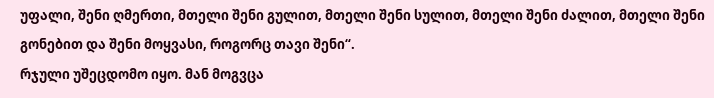უფალი, შენი ღმერთი, მთელი შენი გულით, მთელი შენი სულით, მთელი შენი ძალით, მთელი შენი გონებით და შენი მოყვასი, როგორც თავი შენი“.
რჯული უშეცდომო იყო. მან მოგვცა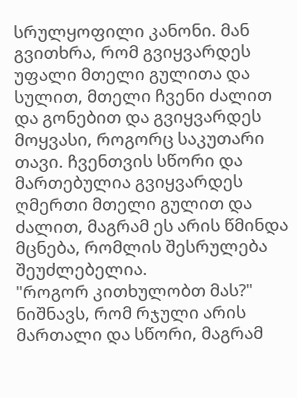სრულყოფილი კანონი. მან გვითხრა, რომ გვიყვარდეს უფალი მთელი გულითა და სულით, მთელი ჩვენი ძალით და გონებით და გვიყვარდეს მოყვასი, როგორც საკუთარი თავი. ჩვენთვის სწორი და მართებულია გვიყვარდეს ღმერთი მთელი გულით და ძალით, მაგრამ ეს არის წმინდა მცნება, რომლის შესრულება შეუძლებელია.
"როგორ კითხულობთ მას?" ნიშნავს, რომ რჯული არის მართალი და სწორი, მაგრამ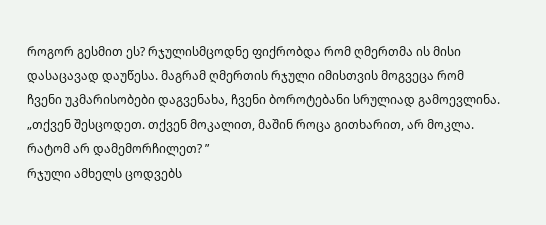როგორ გესმით ეს? რჯულისმცოდნე ფიქრობდა რომ ღმერთმა ის მისი დასაცავად დაუწესა. მაგრამ ღმერთის რჯული იმისთვის მოგვეცა რომ ჩვენი უკმარისობები დაგვენახა, ჩვენი ბოროტებანი სრულიად გამოევლინა. „თქვენ შესცოდეთ. თქვენ მოკალით, მაშინ როცა გითხარით, არ მოკლა. რატომ არ დამემორჩილეთ? ”
რჯული ამხელს ცოდვებს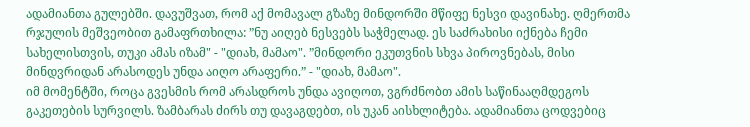ადამიანთა გულებში. დავუშვათ, რომ აქ მომავალ გზაზე მინდორში მწიფე ნესვი დავინახე. ღმერთმა რჯულის მეშვეობით გამაფრთხილა: ”ნუ აიღებ ნესვებს საჭმელად. ეს საძრახისი იქნება ჩემი სახელისთვის, თუკი ამას იზამ" - "დიახ, მამაო". ”მინდორი ეკუთვნის სხვა პიროვნებას, მისი მინდვრიდან არასოდეს უნდა აიღო არაფერი.” - "დიახ, მამაო".
იმ მომენტში, როცა გვესმის რომ არასდროს უნდა ავიღოთ, ვგრძნობთ ამის საწინააღმდეგოს გაკეთების სურვილს. ზამბარას ძირს თუ დავაგდებთ, ის უკან აისხლიტება. ადამიანთა ცოდვებიც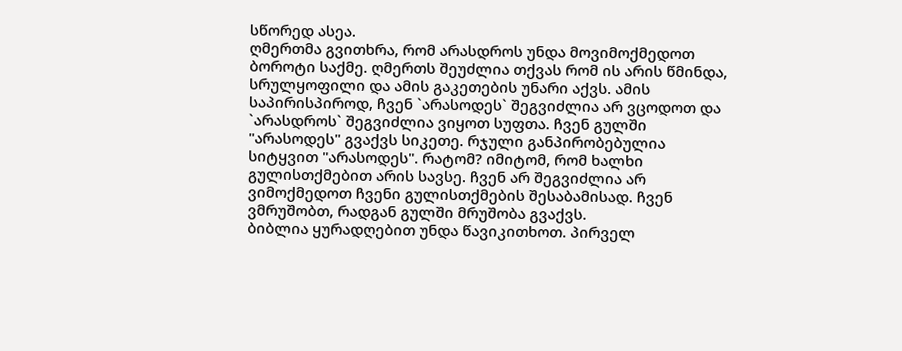სწორედ ასეა.
ღმერთმა გვითხრა, რომ არასდროს უნდა მოვიმოქმედოთ ბოროტი საქმე. ღმერთს შეუძლია თქვას რომ ის არის წმინდა, სრულყოფილი და ამის გაკეთების უნარი აქვს. ამის საპირისპიროდ, ჩვენ `არასოდეს` შეგვიძლია არ ვცოდოთ და `არასდროს` შეგვიძლია ვიყოთ სუფთა. ჩვენ გულში "არასოდეს" გვაქვს სიკეთე. რჯული განპირობებულია სიტყვით "არასოდეს". რატომ? იმიტომ, რომ ხალხი გულისთქმებით არის სავსე. ჩვენ არ შეგვიძლია არ ვიმოქმედოთ ჩვენი გულისთქმების შესაბამისად. ჩვენ ვმრუშობთ, რადგან გულში მრუშობა გვაქვს.
ბიბლია ყურადღებით უნდა წავიკითხოთ. პირველ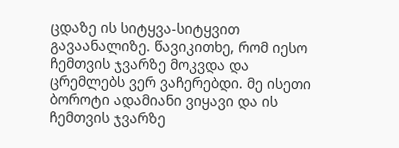ცდაზე ის სიტყვა-სიტყვით გავაანალიზე. წავიკითხე, რომ იესო ჩემთვის ჯვარზე მოკვდა და ცრემლებს ვერ ვაჩერებდი. მე ისეთი ბოროტი ადამიანი ვიყავი და ის ჩემთვის ჯვარზე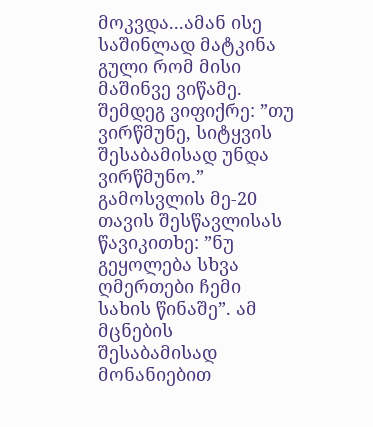მოკვდა...ამან ისე საშინლად მატკინა გული რომ მისი მაშინვე ვიწამე. შემდეგ ვიფიქრე: ”თუ ვირწმუნე, სიტყვის შესაბამისად უნდა ვირწმუნო.”
გამოსვლის მე-20 თავის შესწავლისას წავიკითხე: ”ნუ გეყოლება სხვა ღმერთები ჩემი სახის წინაშე”. ამ მცნების შესაბამისად მონანიებით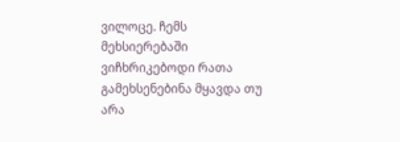ვილოცე. ჩემს მეხსიერებაში ვიჩხრიკებოდი რათა გამეხსენებინა მყავდა თუ არა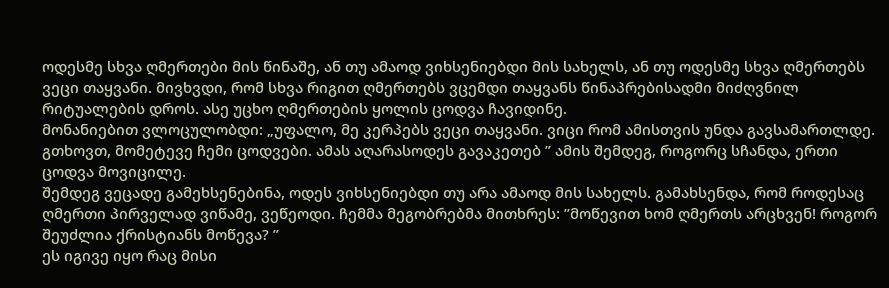ოდესმე სხვა ღმერთები მის წინაშე, ან თუ ამაოდ ვიხსენიებდი მის სახელს, ან თუ ოდესმე სხვა ღმერთებს ვეცი თაყვანი. მივხვდი, რომ სხვა რიგით ღმერთებს ვცემდი თაყვანს წინაპრებისადმი მიძღვნილ რიტუალების დროს. ასე უცხო ღმერთების ყოლის ცოდვა ჩავიდინე.
მონანიებით ვლოცულობდი: „უფალო, მე კერპებს ვეცი თაყვანი. ვიცი რომ ამისთვის უნდა გავსამართლდე. გთხოვთ, მომეტევე ჩემი ცოდვები. ამას აღარასოდეს გავაკეთებ ” ამის შემდეგ, როგორც სჩანდა, ერთი ცოდვა მოვიცილე.
შემდეგ ვეცადე გამეხსენებინა, ოდეს ვიხსენიებდი თუ არა ამაოდ მის სახელს. გამახსენდა, რომ როდესაც ღმერთი პირველად ვიწამე, ვეწეოდი. ჩემმა მეგობრებმა მითხრეს: ”მოწევით ხომ ღმერთს არცხვენ! როგორ შეუძლია ქრისტიანს მოწევა? ”
ეს იგივე იყო რაც მისი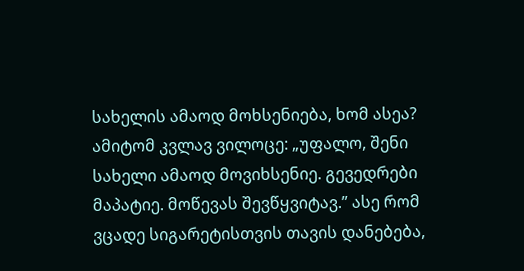სახელის ამაოდ მოხსენიება, ხომ ასეა? ამიტომ კვლავ ვილოცე: „უფალო, შენი სახელი ამაოდ მოვიხსენიე. გევედრები მაპატიე. მოწევას შევწყვიტავ.” ასე რომ ვცადე სიგარეტისთვის თავის დანებება,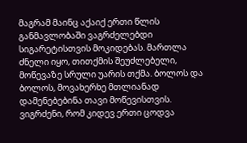მაგრამ მაინც აქაიქ ერთი წლის განმავლობაში ვაგრძელებდი სიგარეტისთვის მოკიდებას. მართლა ძნელი იყო, თითქმის შეუძლებელი, მოწევაზე სრული უარის თქმა. ბოლოს და ბოლოს, მოვახერხე მთლიანად დამენებებინა თავი მოწევისთვის. ვიგრძენი, რომ კიდევ ერთი ცოდვა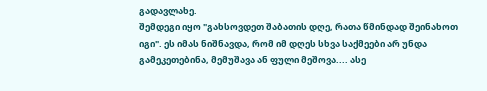გადავლახე.
შემდეგი იყო "გახსოვდეთ შაბათის დღე, რათა წმინდად შეინახოთ იგი". ეს იმას ნიშნავდა, რომ იმ დღეს სხვა საქმეები არ უნდა გამეკეთებინა, მემუშავა ან ფული მეშოვა.... ასე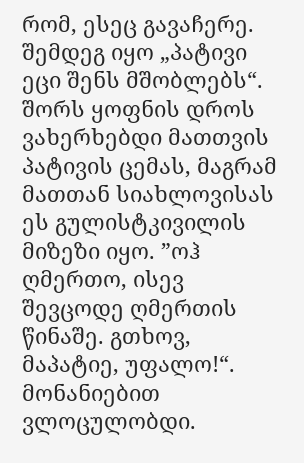რომ, ესეც გავაჩერე.
შემდეგ იყო „პატივი ეცი შენს მშობლებს“. შორს ყოფნის დროს ვახერხებდი მათთვის პატივის ცემას, მაგრამ მათთან სიახლოვისას ეს გულისტკივილის მიზეზი იყო. ”ოჰ ღმერთო, ისევ შევცოდე ღმერთის წინაშე. გთხოვ, მაპატიე, უფალო!“. მონანიებით ვლოცულობდი.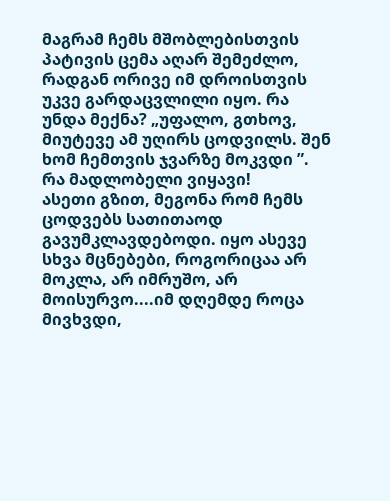მაგრამ ჩემს მშობლებისთვის პატივის ცემა აღარ შემეძლო, რადგან ორივე იმ დროისთვის უკვე გარდაცვლილი იყო. რა უნდა მექნა? „უფალო, გთხოვ, მიუტევე ამ უღირს ცოდვილს. შენ ხომ ჩემთვის ჯვარზე მოკვდი ”. რა მადლობელი ვიყავი!
ასეთი გზით, მეგონა რომ ჩემს ცოდვებს სათითაოდ გავუმკლავდებოდი. იყო ასევე სხვა მცნებები, როგორიცაა არ მოკლა, არ იმრუშო, არ მოისურვო....იმ დღემდე როცა მივხვდი,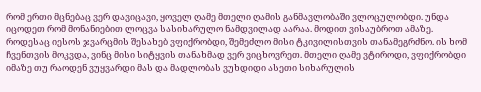რომ ერთი მცნებაც ვერ დავიცავი, ყოველ ღამე მთელი ღამის განმავლობაში ვლოცულობდი. უნდა იცოდეთ რომ მონანიებით ლოცვა სასიხარულო ნამდვილად აარაა. მოდით ვისაუბროთ ამაზე.
როდესაც იესოს ჯვარცმის შესახებ ვფიქრობდი, შემეძლო მისი ტკივილისთვის თანამეგრძნო. ის ხომ ჩვენთვის მოკვდა, ვინც მისი სიტყვის თანახმად ვერ ვიცხოვრეთ. მთელი ღამე ვტიროდი, ვფიქრობდი იმაზე თუ რაოდენ ვუყვარდი მას და მადლობას ვუხდიდი ასეთი სიხარულის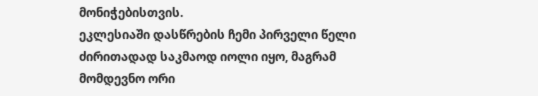მონიჭებისთვის.
ეკლესიაში დასწრების ჩემი პირველი წელი ძირითადად საკმაოდ იოლი იყო, მაგრამ მომდევნო ორი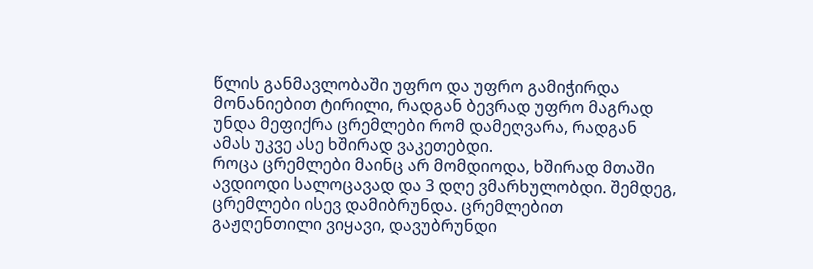წლის განმავლობაში უფრო და უფრო გამიჭირდა მონანიებით ტირილი, რადგან ბევრად უფრო მაგრად უნდა მეფიქრა ცრემლები რომ დამეღვარა, რადგან ამას უკვე ასე ხშირად ვაკეთებდი.
როცა ცრემლები მაინც არ მომდიოდა, ხშირად მთაში ავდიოდი სალოცავად და 3 დღე ვმარხულობდი. შემდეგ, ცრემლები ისევ დამიბრუნდა. ცრემლებით გაჟღენთილი ვიყავი, დავუბრუნდი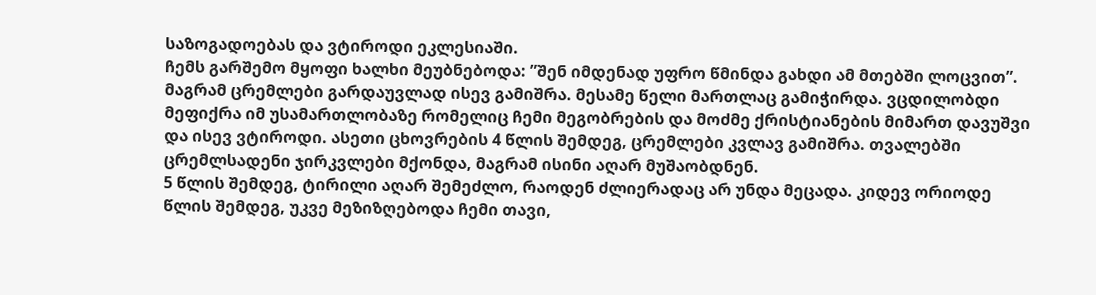საზოგადოებას და ვტიროდი ეკლესიაში.
ჩემს გარშემო მყოფი ხალხი მეუბნებოდა: ”შენ იმდენად უფრო წმინდა გახდი ამ მთებში ლოცვით”. მაგრამ ცრემლები გარდაუვლად ისევ გამიშრა. მესამე წელი მართლაც გამიჭირდა. ვცდილობდი მეფიქრა იმ უსამართლობაზე რომელიც ჩემი მეგობრების და მოძმე ქრისტიანების მიმართ დავუშვი და ისევ ვტიროდი. ასეთი ცხოვრების 4 წლის შემდეგ, ცრემლები კვლავ გამიშრა. თვალებში ცრემლსადენი ჯირკვლები მქონდა, მაგრამ ისინი აღარ მუშაობდნენ.
5 წლის შემდეგ, ტირილი აღარ შემეძლო, რაოდენ ძლიერადაც არ უნდა მეცადა. კიდევ ორიოდე წლის შემდეგ, უკვე მეზიზღებოდა ჩემი თავი,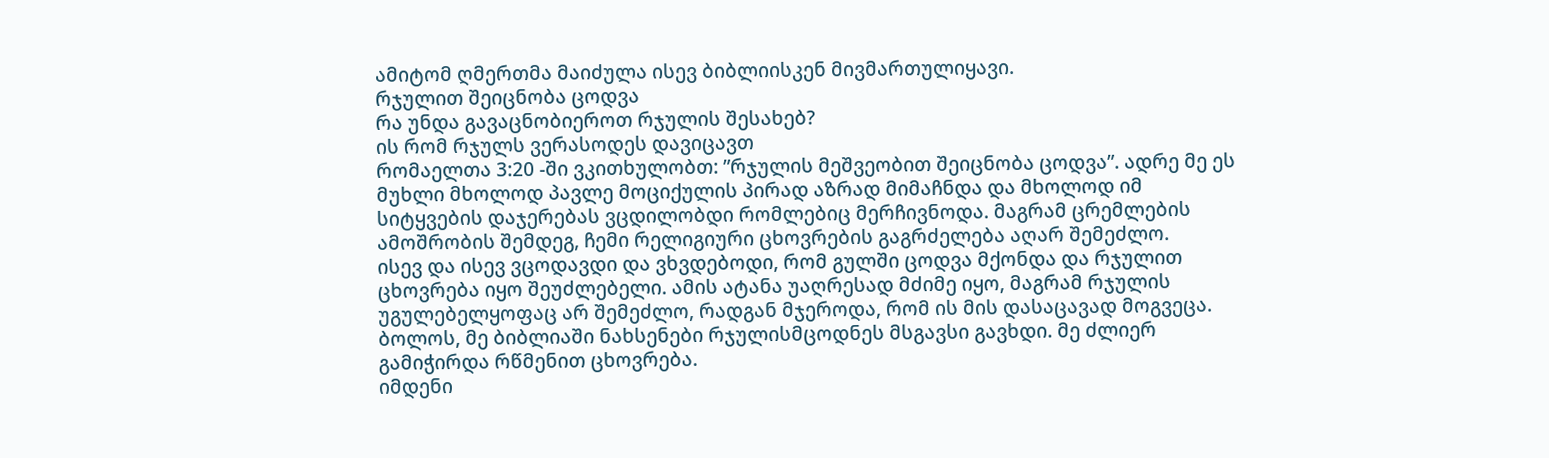ამიტომ ღმერთმა მაიძულა ისევ ბიბლიისკენ მივმართულიყავი.
რჯულით შეიცნობა ცოდვა
რა უნდა გავაცნობიეროთ რჯულის შესახებ?
ის რომ რჯულს ვერასოდეს დავიცავთ
რომაელთა 3:20 -ში ვკითხულობთ: ”რჯულის მეშვეობით შეიცნობა ცოდვა”. ადრე მე ეს მუხლი მხოლოდ პავლე მოციქულის პირად აზრად მიმაჩნდა და მხოლოდ იმ სიტყვების დაჯერებას ვცდილობდი რომლებიც მერჩივნოდა. მაგრამ ცრემლების ამოშრობის შემდეგ, ჩემი რელიგიური ცხოვრების გაგრძელება აღარ შემეძლო.
ისევ და ისევ ვცოდავდი და ვხვდებოდი, რომ გულში ცოდვა მქონდა და რჯულით ცხოვრება იყო შეუძლებელი. ამის ატანა უაღრესად მძიმე იყო, მაგრამ რჯულის უგულებელყოფაც არ შემეძლო, რადგან მჯეროდა, რომ ის მის დასაცავად მოგვეცა. ბოლოს, მე ბიბლიაში ნახსენები რჯულისმცოდნეს მსგავსი გავხდი. მე ძლიერ გამიჭირდა რწმენით ცხოვრება.
იმდენი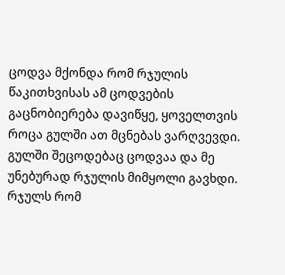ცოდვა მქონდა რომ რჯულის წაკითხვისას ამ ცოდვების გაცნობიერება დავიწყე, ყოველთვის როცა გულში ათ მცნებას ვარღვევდი. გულში შეცოდებაც ცოდვაა და მე უნებურად რჯულის მიმყოლი გავხდი.
რჯულს რომ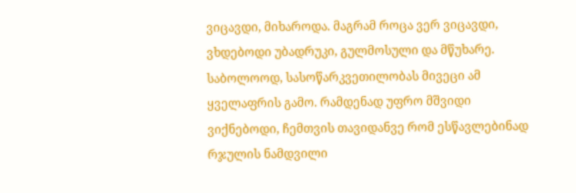ვიცავდი, მიხაროდა. მაგრამ როცა ვერ ვიცავდი, ვხდებოდი უბადრუკი, გულმოსული და მწუხარე. საბოლოოდ, სასოწარკვეთილობას მივეცი ამ ყველაფრის გამო. რამდენად უფრო მშვიდი ვიქნებოდი, ჩემთვის თავიდანვე რომ ესწავლებინად რჯულის ნამდვილი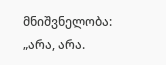მნიშვნელობა: „არა, არა.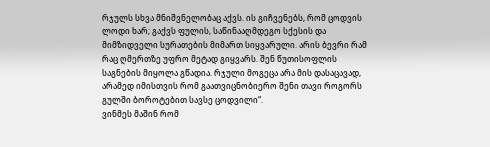რჯულს სხვა მნიშვნელობაც აქვს. ის გიჩვენებს, რომ ცოდვის ლოდი ხარ; გაქვს ფულის, საწინააღმდეგო სქესის და მიმზიდველი სურათების მიმართ სიყვარული. არის ბევრი რამ რაც ღმერთზე უფრო მეტად გიყვარს. შენ წუთისოფლის საგნების მიყოლა გწადია. რჯული მოგეცა არა მის დასაცავად, არამედ იმისთვის რომ გაათვიცნობიერო შენი თავი როგორს გულში ბოროტებით სავსე ცოდვილი“.
ვინმეს მაშინ რომ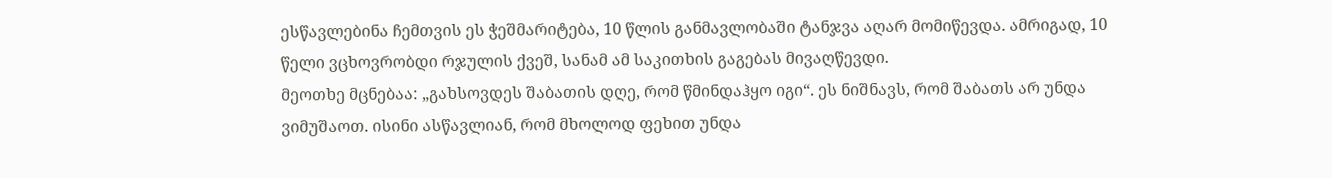ესწავლებინა ჩემთვის ეს ჭეშმარიტება, 10 წლის განმავლობაში ტანჯვა აღარ მომიწევდა. ამრიგად, 10 წელი ვცხოვრობდი რჯულის ქვეშ, სანამ ამ საკითხის გაგებას მივაღწევდი.
მეოთხე მცნებაა: „გახსოვდეს შაბათის დღე, რომ წმინდაჰყო იგი“. ეს ნიშნავს, რომ შაბათს არ უნდა ვიმუშაოთ. ისინი ასწავლიან, რომ მხოლოდ ფეხით უნდა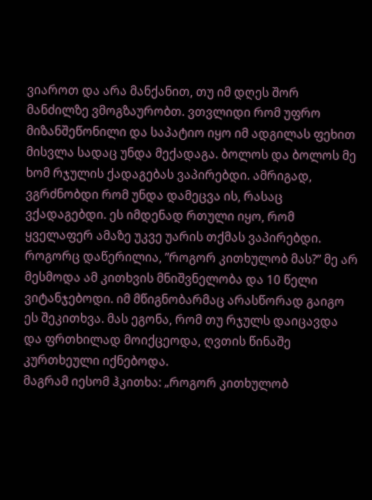ვიაროთ და არა მანქანით, თუ იმ დღეს შორ მანძილზე ვმოგზაურობთ. ვთვლიდი რომ უფრო მიზანშეწონილი და საპატიო იყო იმ ადგილას ფეხით მისვლა სადაც უნდა მექადაგა. ბოლოს და ბოლოს მე ხომ რჯულის ქადაგებას ვაპირებდი. ამრიგად, ვგრძნობდი რომ უნდა დამეცვა ის, რასაც ვქადაგებდი. ეს იმდენად რთული იყო, რომ ყველაფერ ამაზე უკვე უარის თქმას ვაპირებდი.
როგორც დაწერილია, ”როგორ კითხულობ მას?” მე არ მესმოდა ამ კითხვის მნიშვნელობა და 10 წელი ვიტანჯებოდი. იმ მწიგნობარმაც არასწორად გაიგო ეს შეკითხვა. მას ეგონა, რომ თუ რჯულს დაიცავდა და ფრთხილად მოიქცეოდა, ღვთის წინაშე კურთხეული იქნებოდა.
მაგრამ იესომ ჰკითხა: „როგორ კითხულობ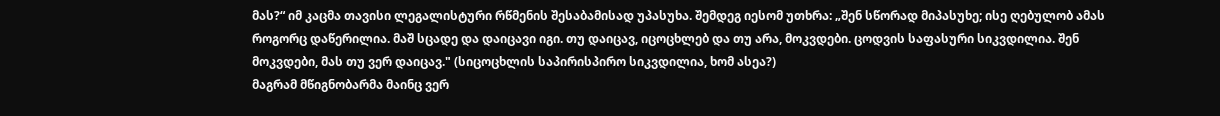მას?“ იმ კაცმა თავისი ლეგალისტური რწმენის შესაბამისად უპასუხა. შემდეგ იესომ უთხრა: „შენ სწორად მიპასუხე; ისე ღებულობ ამას როგორც დაწერილია. მაშ სცადე და დაიცავი იგი. თუ დაიცავ, იცოცხლებ და თუ არა, მოკვდები. ცოდვის საფასური სიკვდილია. შენ მოკვდები, მას თუ ვერ დაიცავ." (სიცოცხლის საპირისპირო სიკვდილია, ხომ ასეა?)
მაგრამ მწიგნობარმა მაინც ვერ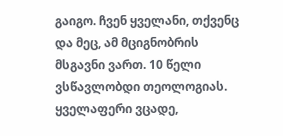გაიგო. ჩვენ ყველანი, თქვენც და მეც, ამ მციგნობრის მსგავნი ვართ. 10 წელი ვსწავლობდი თეოლოგიას. ყველაფერი ვცადე,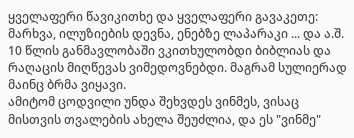ყველაფერი წავიკითხე და ყველაფერი გავაკეთე: მარხვა, ილუზიების დევნა, ენებზე ლაპარაკი ... და ა.შ. 10 წლის განმავლობაში ვკითხულობდი ბიბლიას და რაღაცის მიღწევას ვიმედოვნებდი. მაგრამ სულიერად მაინც ბრმა ვიყავი.
ამიტომ ცოდვილი უნდა შეხვდეს ვინმეს, ვისაც მისთვის თვალების ახელა შეუძლია, და ეს "ვინმე"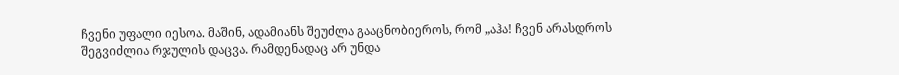ჩვენი უფალი იესოა. მაშინ, ადამიანს შეუძლა გააცნობიეროს, რომ „აჰა! ჩვენ არასდროს შეგვიძლია რჯულის დაცვა. რამდენადაც არ უნდა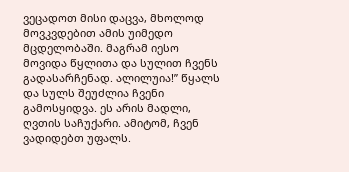ვეცადოთ მისი დაცვა, მხოლოდ მოვკვდებით ამის უიმედო მცდელობაში. მაგრამ იესო მოვიდა წყლითა და სულით ჩვენს გადასარჩენად. ალილუია!” წყალს და სულს შეუძლია ჩვენი გამოსყიდვა. ეს არის მადლი, ღვთის საჩუქარი. ამიტომ, ჩვენ ვადიდებთ უფალს.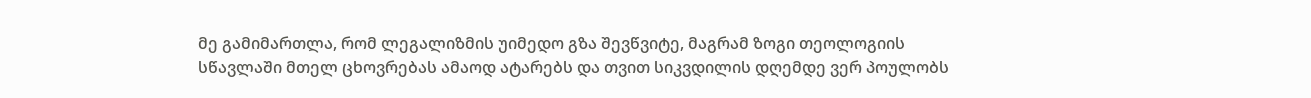მე გამიმართლა, რომ ლეგალიზმის უიმედო გზა შევწვიტე, მაგრამ ზოგი თეოლოგიის სწავლაში მთელ ცხოვრებას ამაოდ ატარებს და თვით სიკვდილის დღემდე ვერ პოულობს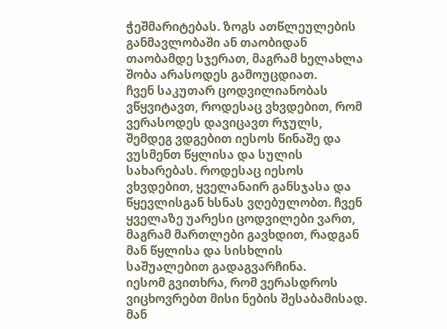ჭეშმარიტებას. ზოგს ათწლეულების განმავლობაში ან თაობიდან თაობამდე სჯერათ, მაგრამ ხელახლა შობა არასოდეს გამოუცდიათ.
ჩვენ საკუთარ ცოდვილიანობას ვწყვიტავთ, როდესაც ვხვდებით, რომ ვერასოდეს დავიცავთ რჯულს, შემდეგ ვდგებით იესოს წინაშე და ვუსმენთ წყლისა და სულის სახარებას. როდესაც იესოს ვხვდებით, ყველანაირ განსჯასა და წყევლისგან ხსნას ვღებულობთ. ჩვენ ყველაზე უარესი ცოდვილები ვართ, მაგრამ მართლები გავხდით, რადგან მან წყლისა და სისხლის საშუალებით გადაგვარჩინა.
იესომ გვითხრა, რომ ვერასდროს ვიცხოვრებთ მისი ნების შესაბამისად. მან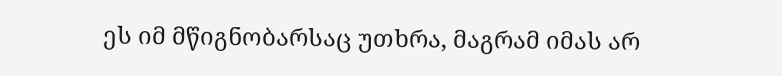ეს იმ მწიგნობარსაც უთხრა, მაგრამ იმას არ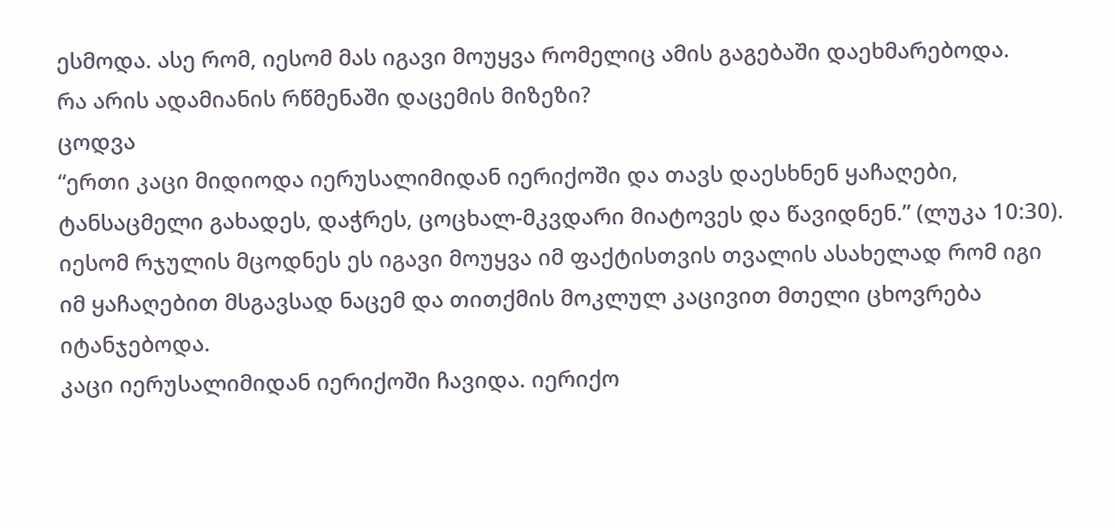ესმოდა. ასე რომ, იესომ მას იგავი მოუყვა რომელიც ამის გაგებაში დაეხმარებოდა.
რა არის ადამიანის რწმენაში დაცემის მიზეზი?
ცოდვა
“ერთი კაცი მიდიოდა იერუსალიმიდან იერიქოში და თავს დაესხნენ ყაჩაღები, ტანსაცმელი გახადეს, დაჭრეს, ცოცხალ-მკვდარი მიატოვეს და წავიდნენ.” (ლუკა 10:30). იესომ რჯულის მცოდნეს ეს იგავი მოუყვა იმ ფაქტისთვის თვალის ასახელად რომ იგი იმ ყაჩაღებით მსგავსად ნაცემ და თითქმის მოკლულ კაცივით მთელი ცხოვრება იტანჯებოდა.
კაცი იერუსალიმიდან იერიქოში ჩავიდა. იერიქო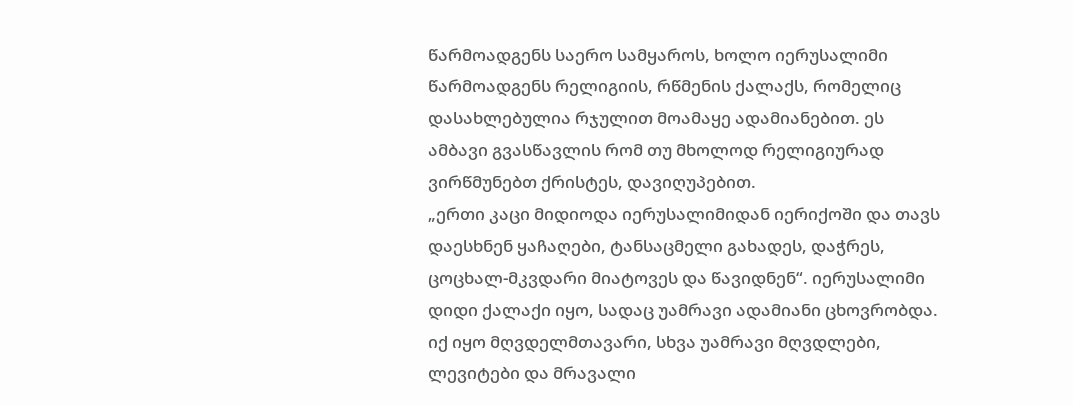წარმოადგენს საერო სამყაროს, ხოლო იერუსალიმი წარმოადგენს რელიგიის, რწმენის ქალაქს, რომელიც დასახლებულია რჯულით მოამაყე ადამიანებით. ეს ამბავი გვასწავლის რომ თუ მხოლოდ რელიგიურად ვირწმუნებთ ქრისტეს, დავიღუპებით.
„ერთი კაცი მიდიოდა იერუსალიმიდან იერიქოში და თავს დაესხნენ ყაჩაღები, ტანსაცმელი გახადეს, დაჭრეს, ცოცხალ-მკვდარი მიატოვეს და წავიდნენ“. იერუსალიმი დიდი ქალაქი იყო, სადაც უამრავი ადამიანი ცხოვრობდა. იქ იყო მღვდელმთავარი, სხვა უამრავი მღვდლები, ლევიტები და მრავალი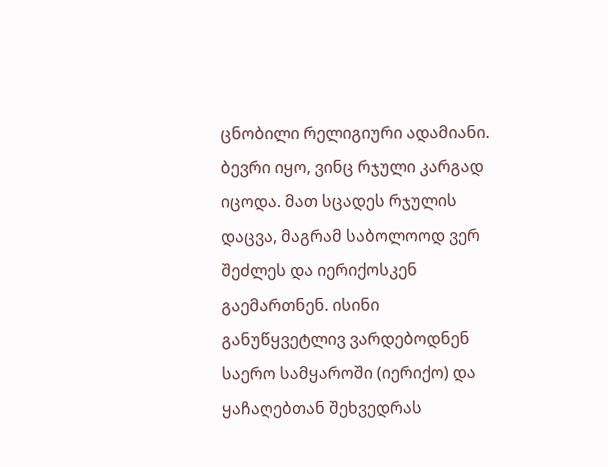ცნობილი რელიგიური ადამიანი. ბევრი იყო, ვინც რჯული კარგად იცოდა. მათ სცადეს რჯულის დაცვა, მაგრამ საბოლოოდ ვერ შეძლეს და იერიქოსკენ გაემართნენ. ისინი განუწყვეტლივ ვარდებოდნენ საერო სამყაროში (იერიქო) და ყაჩაღებთან შეხვედრას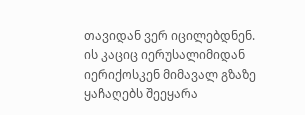თავიდან ვერ იცილებდნენ.
ის კაციც იერუსალიმიდან იერიქოსკენ მიმავალ გზაზე ყაჩაღებს შეეყარა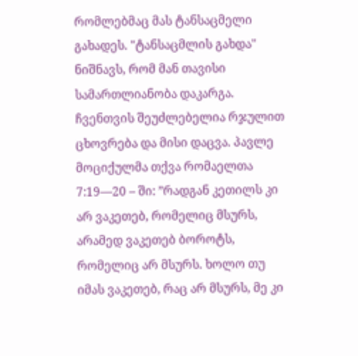რომლებმაც მას ტანსაცმელი გახადეს. "ტანსაცმლის გახდა" ნიშნავს, რომ მან თავისი სამართლიანობა დაკარგა. ჩვენთვის შეუძლებელია რჯულით ცხოვრება და მისი დაცვა. პავლე მოციქულმა თქვა რომაელთა 7:19—20 – ში: ”რადგან კეთილს კი არ ვაკეთებ, რომელიც მსურს, არამედ ვაკეთებ ბოროტს, რომელიც არ მსურს. ხოლო თუ იმას ვაკეთებ, რაც არ მსურს, მე კი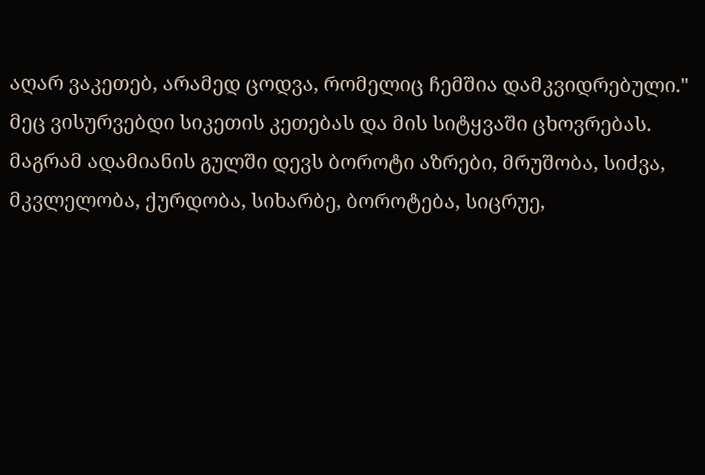აღარ ვაკეთებ, არამედ ცოდვა, რომელიც ჩემშია დამკვიდრებული."
მეც ვისურვებდი სიკეთის კეთებას და მის სიტყვაში ცხოვრებას. მაგრამ ადამიანის გულში დევს ბოროტი აზრები, მრუშობა, სიძვა, მკვლელობა, ქურდობა, სიხარბე, ბოროტება, სიცრუე,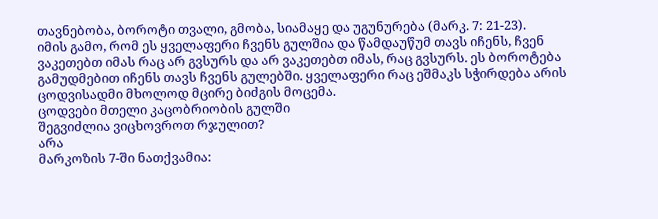თავნებობა, ბოროტი თვალი, გმობა, სიამაყე და უგუნურება (მარკ. 7: 21-23).
იმის გამო, რომ ეს ყველაფერი ჩვენს გულშია და წამდაუწუმ თავს იჩენს, ჩვენ ვაკეთებთ იმას რაც არ გვსურს და არ ვაკეთებთ იმას, რაც გვსურს. ეს ბოროტება გამუდმებით იჩენს თავს ჩვენს გულებში. ყველაფერი რაც ეშმაკს სჭირდება არის ცოდვისადმი მხოლოდ მცირე ბიძგის მოცემა.
ცოდვები მთელი კაცობრიობის გულში
შეგვიძლია ვიცხოვროთ რჯულით?
არა
მარკოზის 7-ში ნათქვამია: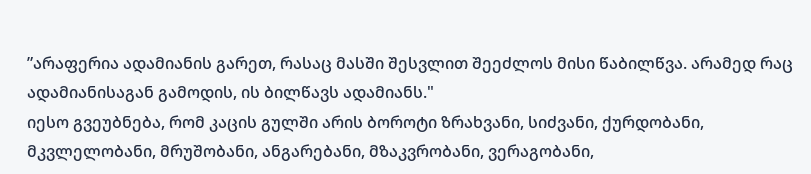”არაფერია ადამიანის გარეთ, რასაც მასში შესვლით შეეძლოს მისი წაბილწვა. არამედ რაც ადამიანისაგან გამოდის, ის ბილწავს ადამიანს."
იესო გვეუბნება, რომ კაცის გულში არის ბოროტი ზრახვანი, სიძვანი, ქურდობანი, მკვლელობანი, მრუშობანი, ანგარებანი, მზაკვრობანი, ვერაგობანი,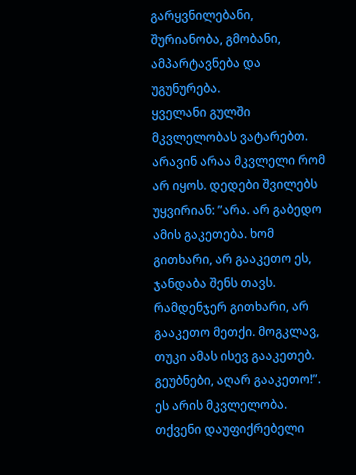გარყვნილებანი, შურიანობა, გმობანი, ამპარტავნება და უგუნურება.
ყველანი გულში მკვლელობას ვატარებთ. არავინ არაა მკვლელი რომ არ იყოს. დედები შვილებს უყვირიან: ”არა. არ გაბედო ამის გაკეთება. ხომ გითხარი, არ გააკეთო ეს, ჯანდაბა შენს თავს. რამდენჯერ გითხარი, არ გააკეთო მეთქი. მოგკლავ, თუკი ამას ისევ გააკეთებ. გეუბნები, აღარ გააკეთო!”. ეს არის მკვლელობა. თქვენი დაუფიქრებელი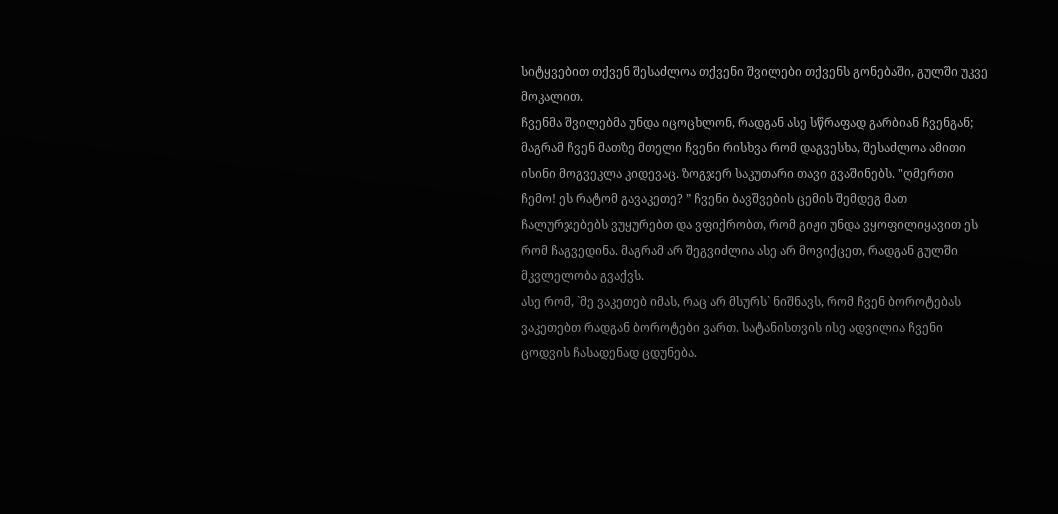სიტყვებით თქვენ შესაძლოა თქვენი შვილები თქვენს გონებაში, გულში უკვე მოკალით.
ჩვენმა შვილებმა უნდა იცოცხლონ, რადგან ასე სწრაფად გარბიან ჩვენგან; მაგრამ ჩვენ მათზე მთელი ჩვენი რისხვა რომ დაგვესხა, შესაძლოა ამითი ისინი მოგვეკლა კიდევაც. ზოგჯერ საკუთარი თავი გვაშინებს. "ღმერთი ჩემო! ეს რატომ გავაკეთე? ” ჩვენი ბავშვების ცემის შემდეგ მათ ჩალურჯებებს ვუყურებთ და ვფიქრობთ, რომ გიჟი უნდა ვყოფილიყავით ეს რომ ჩაგვედინა. მაგრამ არ შეგვიძლია ასე არ მოვიქცეთ, რადგან გულში მკვლელობა გვაქვს.
ასე რომ, `მე ვაკეთებ იმას, რაც არ მსურს` ნიშნავს, რომ ჩვენ ბოროტებას ვაკეთებთ რადგან ბოროტები ვართ. სატანისთვის ისე ადვილია ჩვენი ცოდვის ჩასადენად ცდუნება.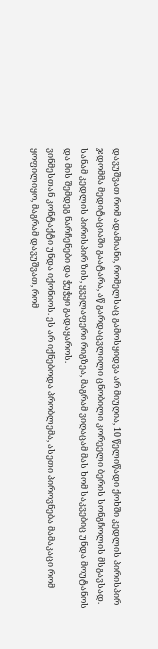დავუშვათ რომ ადამიანი, რომელსაც გამოსყიდვა არ მიუღია, 10 წელიწადი ქოხში კედლის პირისპირ ჯდომმა მედიტაციაში გაატარა, აწ გარდაცვლილი ცნობილი კორეელი ბერის სონგჩოლის მსგავსად. სანამ კედლის პირისპირ ზის, ყველაფერი რიგზეა, მაგრამ ვიღაცამ მას ხომ საკვებიც უნდა მოუტანოს და მის შემდეგ ნარჩენები და ჭუჭყი გადაყაროს.
ვინმესთან კონტაქტი უნდა იქონიოს. ეს არ იქნებოდა პრობლემა, ასეთი პიროვნება მამაკაცი რომ ყოფილიყო, მაგრამ დავუშვათ, რომ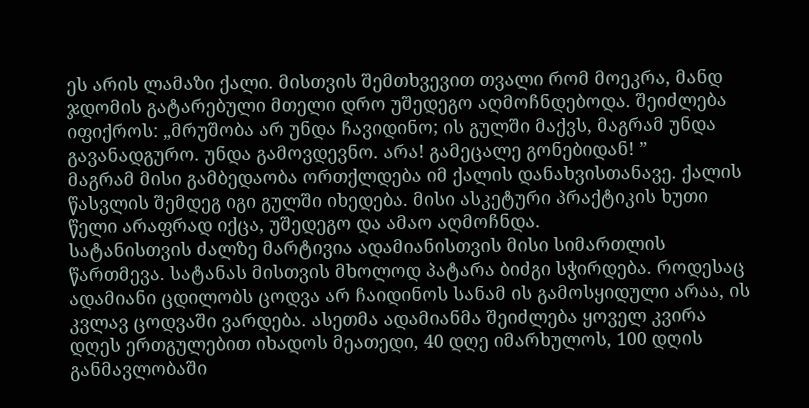ეს არის ლამაზი ქალი. მისთვის შემთხვევით თვალი რომ მოეკრა, მანდ ჯდომის გატარებული მთელი დრო უშედეგო აღმოჩნდებოდა. შეიძლება იფიქროს: „მრუშობა არ უნდა ჩავიდინო; ის გულში მაქვს, მაგრამ უნდა გავანადგურო. უნდა გამოვდევნო. არა! გამეცალე გონებიდან! ”
მაგრამ მისი გამბედაობა ორთქლდება იმ ქალის დანახვისთანავე. ქალის წასვლის შემდეგ იგი გულში იხედება. მისი ასკეტური პრაქტიკის ხუთი წელი არაფრად იქცა, უშედეგო და ამაო აღმოჩნდა.
სატანისთვის ძალზე მარტივია ადამიანისთვის მისი სიმართლის წართმევა. სატანას მისთვის მხოლოდ პატარა ბიძგი სჭირდება. როდესაც ადამიანი ცდილობს ცოდვა არ ჩაიდინოს სანამ ის გამოსყიდული არაა, ის კვლავ ცოდვაში ვარდება. ასეთმა ადამიანმა შეიძლება ყოველ კვირა დღეს ერთგულებით იხადოს მეათედი, 40 დღე იმარხულოს, 100 დღის განმავლობაში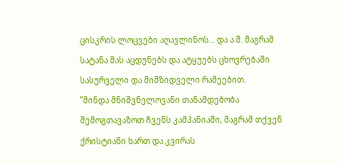ცისკრის ლოცვები აღავლინოს... და ა.შ. მაგრამ სატანა მას აცდუნებს და ატყუებს ცხოვრებაში სასურველი და მიმზიდველი რამეებით.
”მინდა მნიშვნელოვანი თანამდებობა შემოგთავაზოთ ჩვენს კამპანიაში, მაგრამ თქვენ ქრისტიანი ხართ და კვირას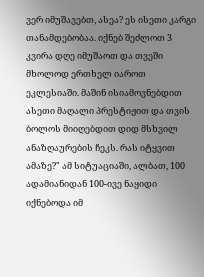ვერ იმუშავებთ, ასეა? ეს ისეთი კარგი თანამდებობაა. იქნებ შეძლოთ 3 კვირა დღე იმუშაოთ და თვეში მხოლოდ ერთხელ იაროთ ეკლესიაში. მაშინ ისიამოვნებდით ასეთი მაღალი პრესტიჟით და თვის ბოლოს მიიღებდით დიდ მსხვილ ანაზღაურების ჩეკს. რას იტყვით ამაზე?" ამ სიტუაციაში, ალბათ, 100 ადამიანიდან 100-ივე ნაყიდი იქნებოდა იმ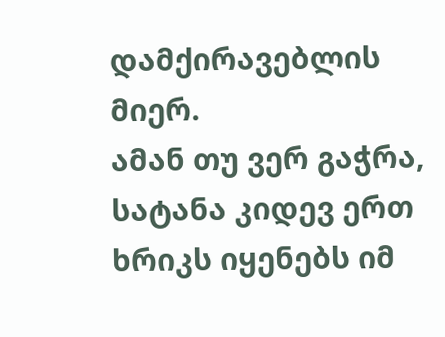დამქირავებლის მიერ.
ამან თუ ვერ გაჭრა, სატანა კიდევ ერთ ხრიკს იყენებს იმ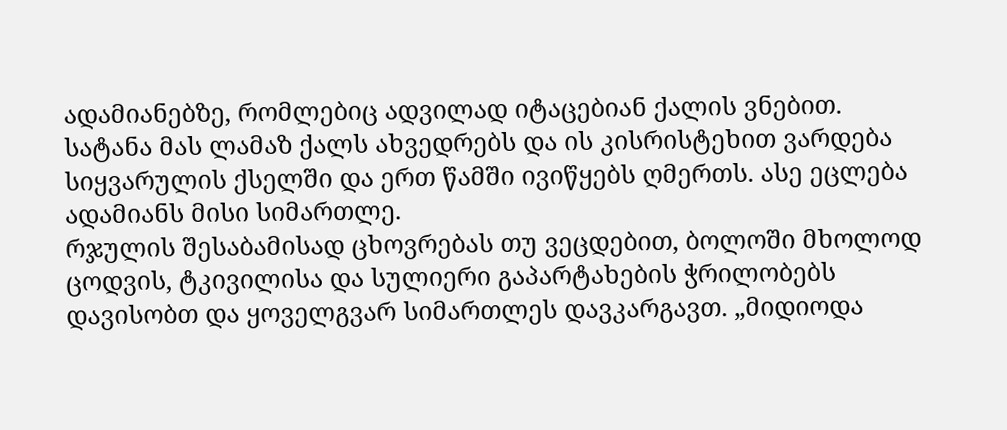ადამიანებზე, რომლებიც ადვილად იტაცებიან ქალის ვნებით. სატანა მას ლამაზ ქალს ახვედრებს და ის კისრისტეხით ვარდება სიყვარულის ქსელში და ერთ წამში ივიწყებს ღმერთს. ასე ეცლება ადამიანს მისი სიმართლე.
რჯულის შესაბამისად ცხოვრებას თუ ვეცდებით, ბოლოში მხოლოდ ცოდვის, ტკივილისა და სულიერი გაპარტახების ჭრილობებს დავისობთ და ყოველგვარ სიმართლეს დავკარგავთ. „მიდიოდა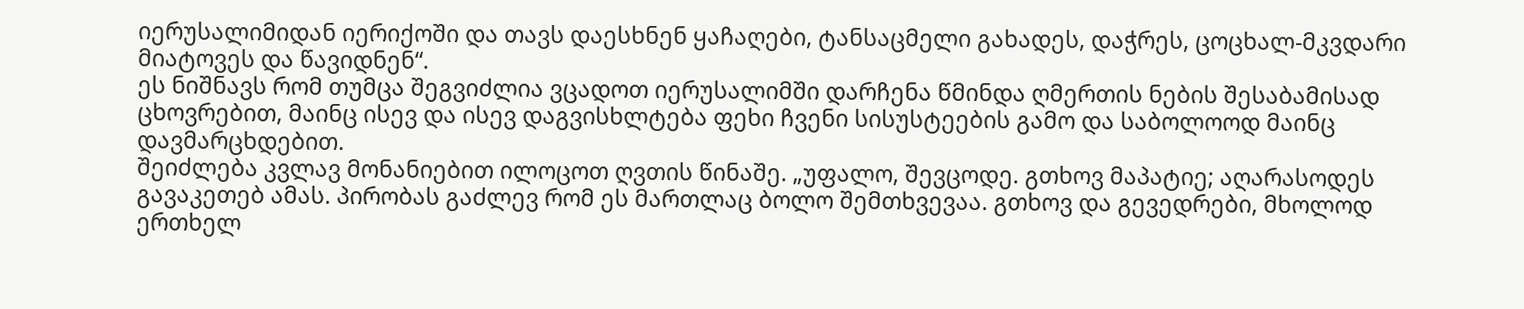იერუსალიმიდან იერიქოში და თავს დაესხნენ ყაჩაღები, ტანსაცმელი გახადეს, დაჭრეს, ცოცხალ-მკვდარი მიატოვეს და წავიდნენ“.
ეს ნიშნავს რომ თუმცა შეგვიძლია ვცადოთ იერუსალიმში დარჩენა წმინდა ღმერთის ნების შესაბამისად ცხოვრებით, მაინც ისევ და ისევ დაგვისხლტება ფეხი ჩვენი სისუსტეების გამო და საბოლოოდ მაინც დავმარცხდებით.
შეიძლება კვლავ მონანიებით ილოცოთ ღვთის წინაშე. „უფალო, შევცოდე. გთხოვ მაპატიე; აღარასოდეს გავაკეთებ ამას. პირობას გაძლევ რომ ეს მართლაც ბოლო შემთხვევაა. გთხოვ და გევედრები, მხოლოდ ერთხელ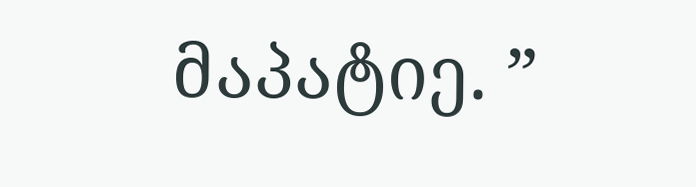მაპატიე. ”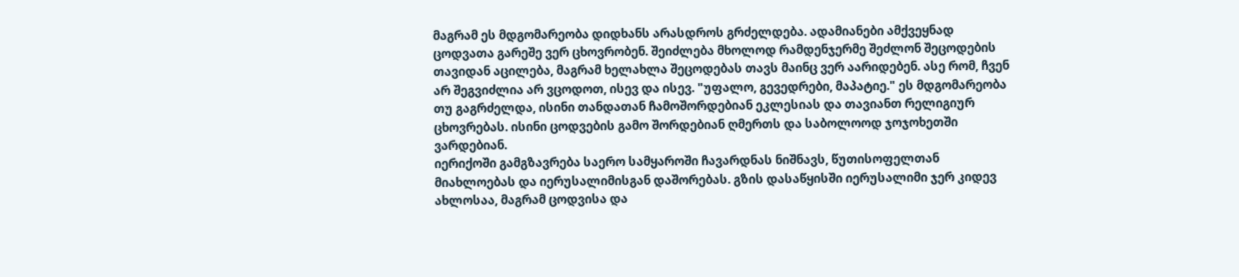მაგრამ ეს მდგომარეობა დიდხანს არასდროს გრძელდება. ადამიანები ამქვეყნად ცოდვათა გარეშე ვერ ცხოვრობენ. შეიძლება მხოლოდ რამდენჯერმე შეძლონ შეცოდების თავიდან აცილება, მაგრამ ხელახლა შეცოდებას თავს მაინც ვერ აარიდებენ. ასე რომ, ჩვენ არ შეგვიძლია არ ვცოდოთ, ისევ და ისევ. "უფალო, გევედრები, მაპატიე." ეს მდგომარეობა თუ გაგრძელდა, ისინი თანდათან ჩამოშორდებიან ეკლესიას და თავიანთ რელიგიურ ცხოვრებას. ისინი ცოდვების გამო შორდებიან ღმერთს და საბოლოოდ ჯოჯოხეთში ვარდებიან.
იერიქოში გამგზავრება საერო სამყაროში ჩავარდნას ნიშნავს, წუთისოფელთან მიახლოებას და იერუსალიმისგან დაშორებას. გზის დასაწყისში იერუსალიმი ჯერ კიდევ ახლოსაა, მაგრამ ცოდვისა და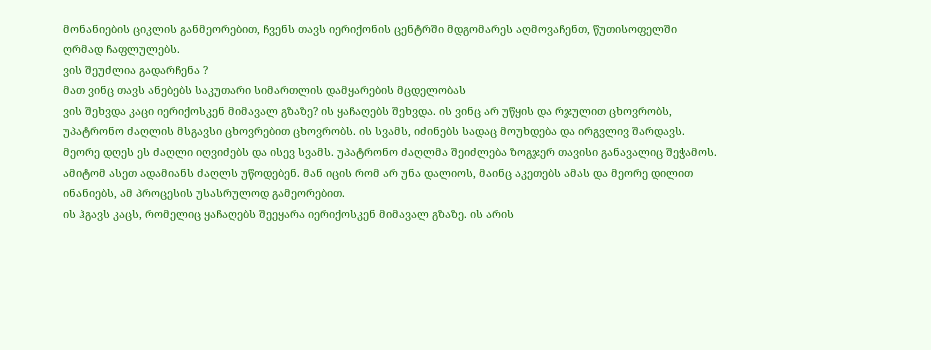მონანიების ციკლის განმეორებით, ჩვენს თავს იერიქონის ცენტრში მდგომარეს აღმოვაჩენთ, წუთისოფელში ღრმად ჩაფლულებს.
ვის შეუძლია გადარჩენა ?
მათ ვინც თავს ანებებს საკუთარი სიმართლის დამყარების მცდელობას
ვის შეხვდა კაცი იერიქოსკენ მიმავალ გზაზე? ის ყაჩაღებს შეხვდა. ის ვინც არ უწყის და რჯულით ცხოვრობს, უპატრონო ძაღლის მსგავსი ცხოვრებით ცხოვრობს. ის სვამს, იძინებს სადაც მოუხდება და ირგვლივ შარდავს. მეორე დღეს ეს ძაღლი იღვიძებს და ისევ სვამს. უპატრონო ძაღლმა შეიძლება ზოგჯერ თავისი განავალიც შეჭამოს. ამიტომ ასეთ ადამიანს ძაღლს უწოდებენ. მან იცის რომ არ უნა დალიოს, მაინც აკეთებს ამას და მეორე დილით ინანიებს, ამ პროცესის უსასრულოდ გამეორებით.
ის ჰგავს კაცს, რომელიც ყაჩაღებს შეეყარა იერიქოსკენ მიმავალ გზაზე. ის არის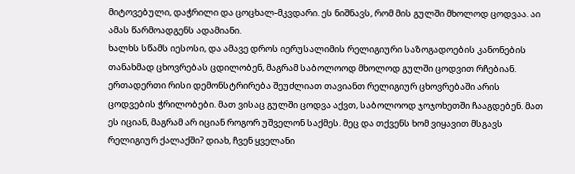მიტოვებული, დაჭრილი და ცოცხალ-მკვდარი. ეს ნიშნავს, რომ მის გულში მხოლოდ ცოდვაა. აი ამას წარმოადგენს ადამიანი.
ხალხს სწამს იესოსი, და ამავე დროს იერუსალიმის რელიგიური საზოგადოების კანონების თანახმად ცხოვრებას ცდილობენ, მაგრამ საბოლოოდ მხოლოდ გულში ცოდვით რჩებიან. ერთადერთი რისი დემონსტრირება შეუძლიათ თავიანთ რელიგიურ ცხოვრებაში არის ცოდვების ჭრილობები. მათ ვისაც გულში ცოდვა აქვთ, საბოლოოდ ჯოჯოხეთში ჩააგდებენ. მათ ეს იციან, მაგრამ არ იციან როგორ უშველონ საქმეს. მეც და თქვენს ხომ ვიყავით მსგავს რელიგიურ ქალაქში? დიახ, ჩვენ ყველანი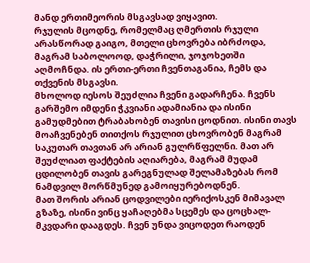მანდ ერთიმეორის მსგავსად ვიყავით.
რჯულის მცოდნე, რომელმაც ღმერთის რჯული არასწორად გაიგო, მთელი ცხოვრება იბრძოდა, მაგრამ საბოლოოდ, დაჭრილი, ჯოჯოხეთში აღმოჩნდა. ის ერთი-ერთი ჩვენთაგანია, ჩემს და თქვენის მსგავსი.
მხოლოდ იესოს შეუძლია ჩვენი გადარჩენა. ჩვენს გარშემო იმდენი ჭკვიანი ადამიანია და ისინი გამუდმებით ტრაბახობენ თავისი ცოდნით. ისინი თავს მოაჩვენებენ თითქოს რჯულით ცხოვრობენ მაგრამ საკუთარ თავთან არ არიან გულრწფელნი. მათ არ შეუძლიათ ფაქტების აღიარება, მაგრამ მუდამ ცდილობენ თავის გარეგნულად შელამაზებას რომ ნამდვილ მორწმუნედ გამოიყურებოდნენ.
მათ შორის არიან ცოდვილები იერიქოსკენ მიმავალ გზაზე, ისინი ვინც ყაჩაღებმა სცემეს და ცოცხალ-მკვდარი დააგდეს. ჩვენ უნდა ვიცოდეთ რაოდენ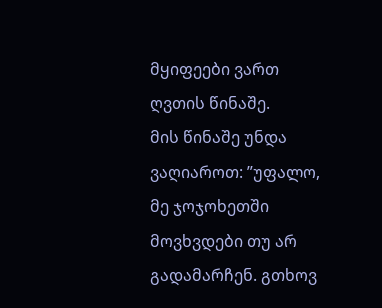მყიფეები ვართ ღვთის წინაშე.
მის წინაშე უნდა ვაღიაროთ: ”უფალო, მე ჯოჯოხეთში მოვხვდები თუ არ გადამარჩენ. გთხოვ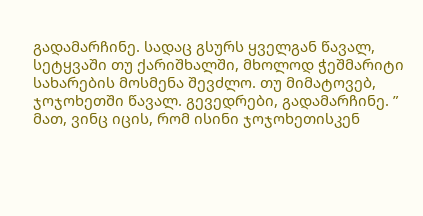გადამარჩინე. სადაც გსურს ყველგან წავალ, სეტყვაში თუ ქარიშხალში, მხოლოდ ჭეშმარიტი სახარების მოსმენა შევძლო. თუ მიმატოვებ, ჯოჯოხეთში წავალ. გევედრები, გადამარჩინე. ”
მათ, ვინც იცის, რომ ისინი ჯოჯოხეთისკენ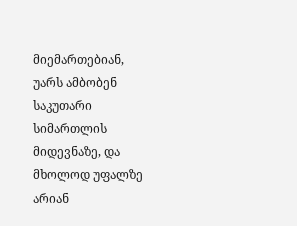მიემართებიან, უარს ამბობენ საკუთარი სიმართლის მიდევნაზე, და მხოლოდ უფალზე არიან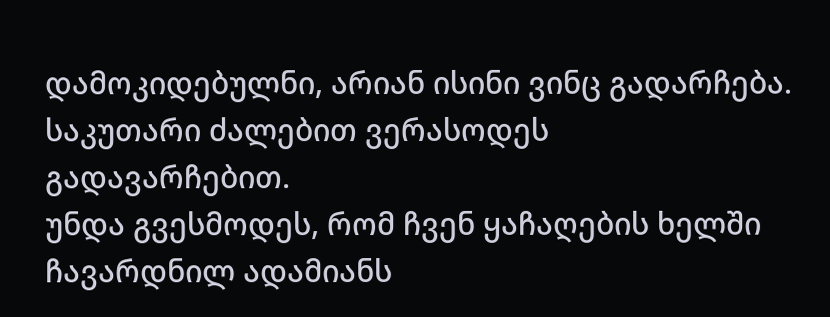დამოკიდებულნი, არიან ისინი ვინც გადარჩება. საკუთარი ძალებით ვერასოდეს გადავარჩებით.
უნდა გვესმოდეს, რომ ჩვენ ყაჩაღების ხელში ჩავარდნილ ადამიანს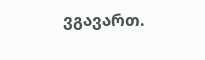ვგავართ.